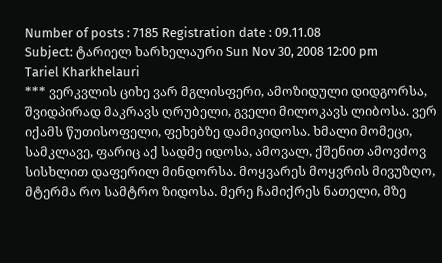Number of posts : 7185 Registration date : 09.11.08
Subject: ტარიელ ხარხელაური Sun Nov 30, 2008 12:00 pm
Tariel Kharkhelauri
*** ვერკვლის ციხე ვარ მგლისფერი, ამოზიდული დიდგორსა, შვიდპირად მაკრავს ღრუბელი, გველი მილოკავს ლიბოსა. ვერ იქამს წუთისოფელი, ფეხებზე დამიკიდოსა. ხმალი მომეცი, სამკლავე, ფარიც აქ სადმე იდოსა, ამოვალ, ქშენით ამოვძოვ სისხლით დაფერილ მინდორსა. მოყვარეს მოყვრის მივუზღო, მტერმა რო სამტრო ზიდოსა. მერე ჩამიქრეს ნათელი, მზე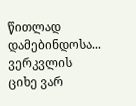წითლად დამებინდოსა... ვერკვლის ციხე ვარ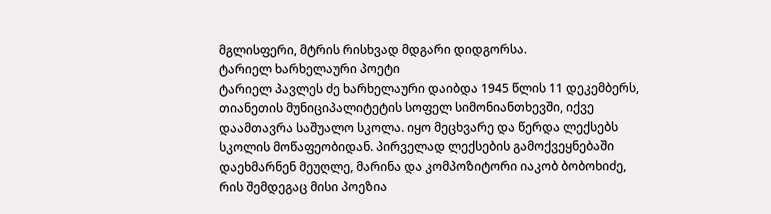მგლისფერი, მტრის რისხვად მდგარი დიდგორსა.
ტარიელ ხარხელაური პოეტი
ტარიელ პავლეს ძე ხარხელაური დაიბდა 1945 წლის 11 დეკემბერს, თიანეთის მუნიციპალიტეტის სოფელ სიმონიანთხევში, იქვე დაამთავრა საშუალო სკოლა. იყო მეცხვარე და წერდა ლექსებს სკოლის მოწაფეობიდან. პირველად ლექსების გამოქვეყნებაში დაეხმარნენ მეუღლე, მარინა და კომპოზიტორი იაკობ ბობოხიძე, რის შემდეგაც მისი პოეზია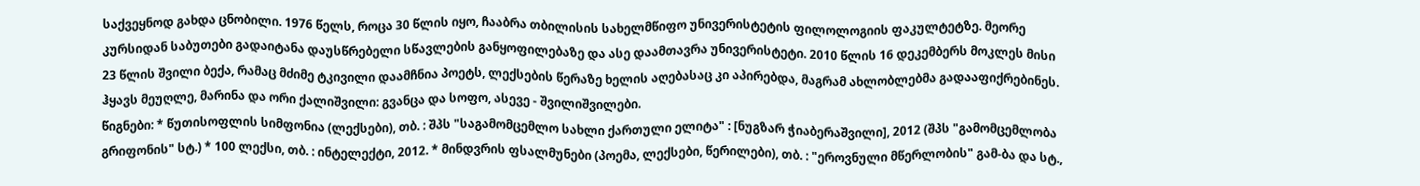საქვეყნოდ გახდა ცნობილი. 1976 წელს, როცა 30 წლის იყო, ჩააბრა თბილისის სახელმწიფო უნივერისტეტის ფილოლოგიის ფაკულტეტზე. მეორე კურსიდან საბუთები გადაიტანა დაუსწრებელი სწავლების განყოფილებაზე და ასე დაამთავრა უნივერისტეტი. 2010 წლის 16 დეკემბერს მოკლეს მისი 23 წლის შვილი ბექა, რამაც მძიმე ტკივილი დაამჩნია პოეტს, ლექსების წერაზე ხელის აღებასაც კი აპირებდა, მაგრამ ახლობლებმა გადააფიქრებინეს. ჰყავს მეუღლე, მარინა და ორი ქალიშვილი: გვანცა და სოფო, ასევე - შვილიშვილები.
წიგნები: * წუთისოფლის სიმფონია (ლექსები), თბ. : შპს "საგამომცემლო სახლი ქართული ელიტა" : [ნუგზარ ჭიაბერაშვილი], 2012 (შპს "გამომცემლობა გრიფონის" სტ.) * 100 ლექსი, თბ. : ინტელექტი, 2012. * მინდვრის ფსალმუნები (პოემა, ლექსები, წერილები), თბ. : "ეროვნული მწერლობის" გამ-ბა და სტ.,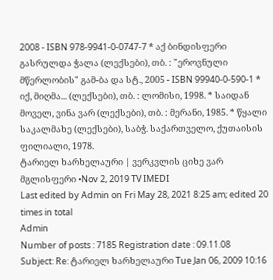2008 - ISBN 978-9941-0-0747-7 * აქ ბინდისფერი გასრულდა ჭალა (ლექსები), თბ. : "ეროვნული მწერლობის" გამ-ბა და სტ., 2005 - ISBN 99940-0-590-1 * იქ, მიღმა... (ლექსები), თბ. : ლომისი, 1998. * საიდან მოველ, ვინა ვარ (ლექსები), თბ. : მერანი, 1985. * წყალი საკალმახე (ლექსები), საბჭ. საქართველო, ქუთაისის ფილიალი, 1978.
ტარიელ ხარხელაური | ვერკვლის ციხე ვარ მგლისფერი •Nov 2, 2019 TV IMEDI
Last edited by Admin on Fri May 28, 2021 8:25 am; edited 20 times in total
Admin
Number of posts : 7185 Registration date : 09.11.08
Subject: Re: ტარიელ ხარხელაური Tue Jan 06, 2009 10:16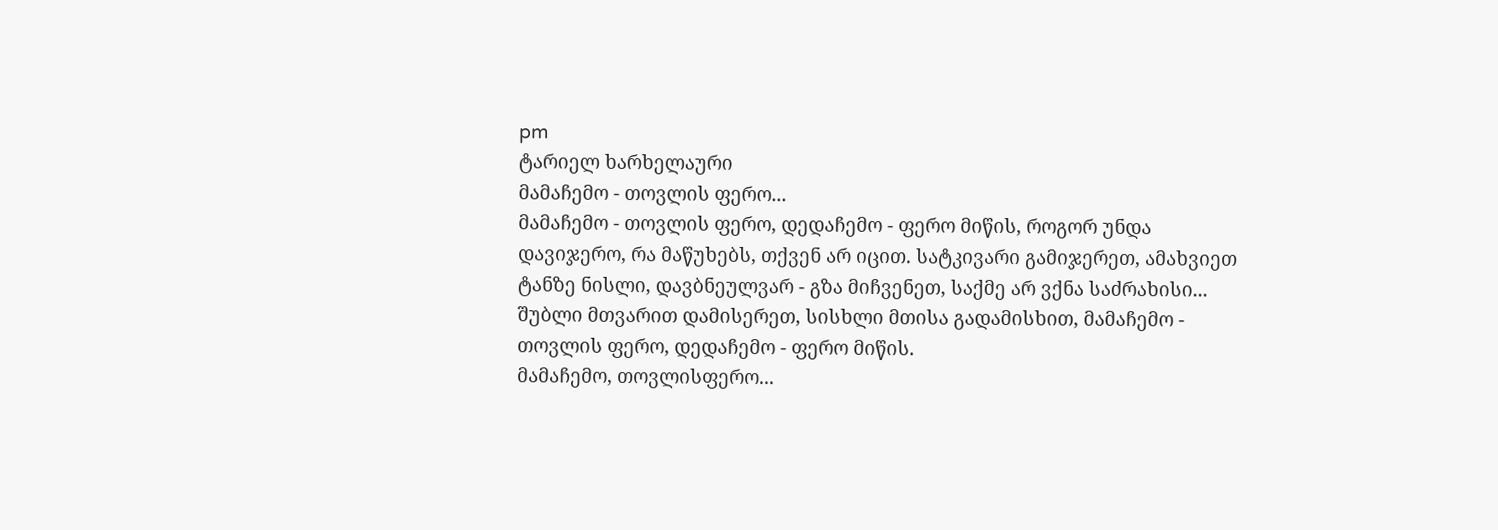pm
ტარიელ ხარხელაური
მამაჩემო - თოვლის ფერო...
მამაჩემო - თოვლის ფერო, დედაჩემო - ფერო მიწის, როგორ უნდა დავიჯერო, რა მაწუხებს, თქვენ არ იცით. სატკივარი გამიჯერეთ, ამახვიეთ ტანზე ნისლი, დავბნეულვარ - გზა მიჩვენეთ, საქმე არ ვქნა საძრახისი... შუბლი მთვარით დამისერეთ, სისხლი მთისა გადამისხით, მამაჩემო - თოვლის ფერო, დედაჩემო - ფერო მიწის.
მამაჩემო, თოვლისფერო...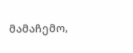მამაჩემო,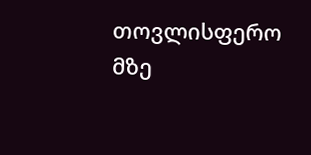თოვლისფერო მზე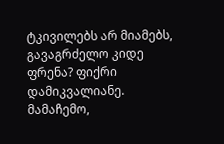ტკივილებს არ მიამებს, გავაგრძელო კიდე ფრენა? ფიქრი დამიკვალიანე. მამაჩემო,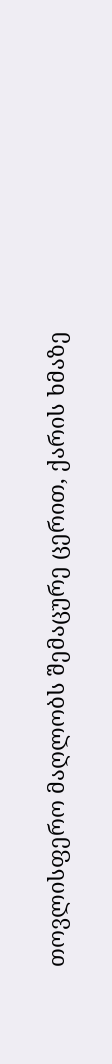თოვლისფერო მაღლობს შემაცურე ცერით, ქარის ხმაზე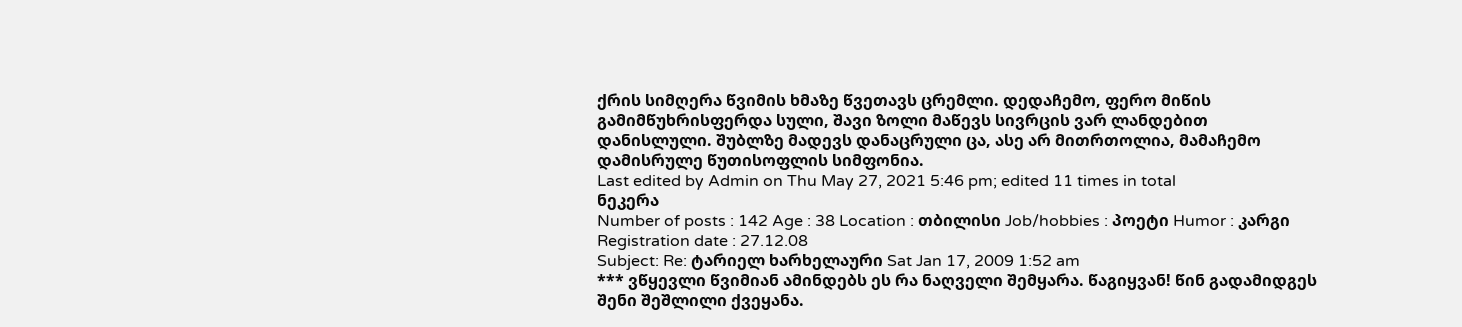ქრის სიმღერა წვიმის ხმაზე წვეთავს ცრემლი. დედაჩემო, ფერო მიწის გამიმწუხრისფერდა სული, შავი ზოლი მაწევს სივრცის ვარ ლანდებით დანისლული. შუბლზე მადევს დანაცრული ცა, ასე არ მითრთოლია, მამაჩემო დამისრულე წუთისოფლის სიმფონია.
Last edited by Admin on Thu May 27, 2021 5:46 pm; edited 11 times in total
ნეკერა
Number of posts : 142 Age : 38 Location : თბილისი Job/hobbies : პოეტი Humor : კარგი Registration date : 27.12.08
Subject: Re: ტარიელ ხარხელაური Sat Jan 17, 2009 1:52 am
*** ვწყევლი წვიმიან ამინდებს ეს რა ნაღველი შემყარა. წაგიყვან! წინ გადამიდგეს შენი შეშლილი ქვეყანა.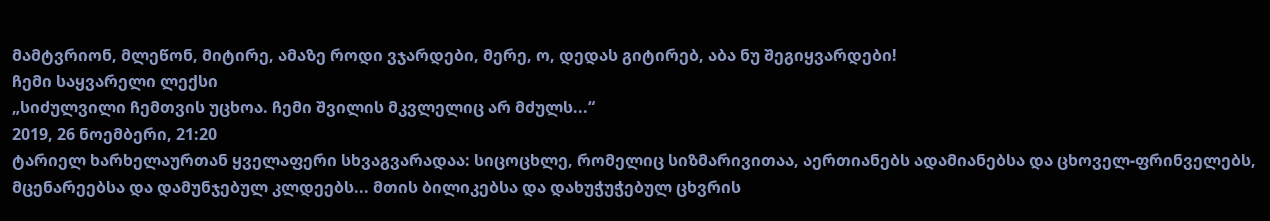მამტვრიონ, მლეწონ, მიტირე, ამაზე როდი ვჯარდები, მერე, ო, დედას გიტირებ, აბა ნუ შეგიყვარდები!
ჩემი საყვარელი ლექსი
„სიძულვილი ჩემთვის უცხოა. ჩემი შვილის მკვლელიც არ მძულს...“
2019, 26 ნოემბერი, 21:20
ტარიელ ხარხელაურთან ყველაფერი სხვაგვარადაა: სიცოცხლე, რომელიც სიზმარივითაა, აერთიანებს ადამიანებსა და ცხოველ-ფრინველებს, მცენარეებსა და დამუნჯებულ კლდეებს... მთის ბილიკებსა და დახუჭუჭებულ ცხვრის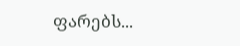ფარებს...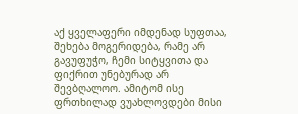აქ ყველაფერი იმდენად სუფთაა, შეხება მოგერიდება, რამე არ გავუფუჭო, ჩემი სიტყვითა და ფიქრით უნებურად არ შევბღალოო. ამიტომ ისე ფრთხილად ვუახლოვდები მისი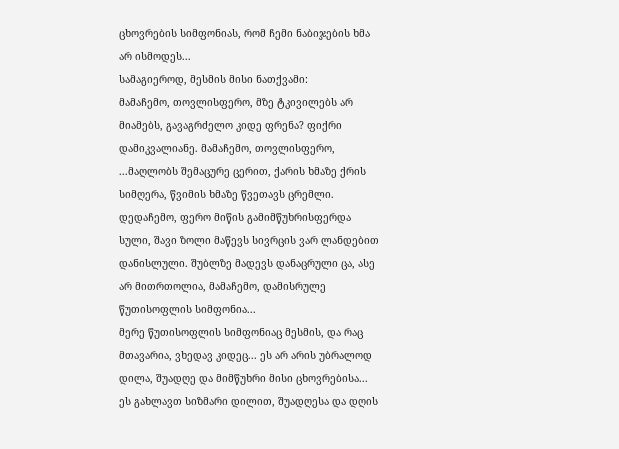ცხოვრების სიმფონიას, რომ ჩემი ნაბიჯების ხმა არ ისმოდეს...
სამაგიეროდ, მესმის მისი ნათქვამი:
მამაჩემო, თოვლისფერო, მზე ტკივილებს არ მიამებს, გავაგრძელო კიდე ფრენა? ფიქრი დამიკვალიანე. მამაჩემო, თოვლისფერო, ...მაღლობს შემაცურე ცერით, ქარის ხმაზე ქრის სიმღერა, წვიმის ხმაზე წვეთავს ცრემლი. დედაჩემო, ფერო მიწის გამიმწუხრისფერდა სული, შავი ზოლი მაწევს სივრცის ვარ ლანდებით დანისლული. შუბლზე მადევს დანაცრული ცა, ასე არ მითრთოლია, მამაჩემო, დამისრულე წუთისოფლის სიმფონია...
მერე წუთისოფლის სიმფონიაც მესმის, და რაც მთავარია, ვხედავ კიდეც... ეს არ არის უბრალოდ დილა, შუადღე და მიმწუხრი მისი ცხოვრებისა... ეს გახლავთ სიზმარი დილით, შუადღესა და დღის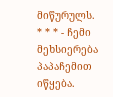მიწურულს.
* * * - ჩემი მეხსიერება პაპაჩემით იწყება.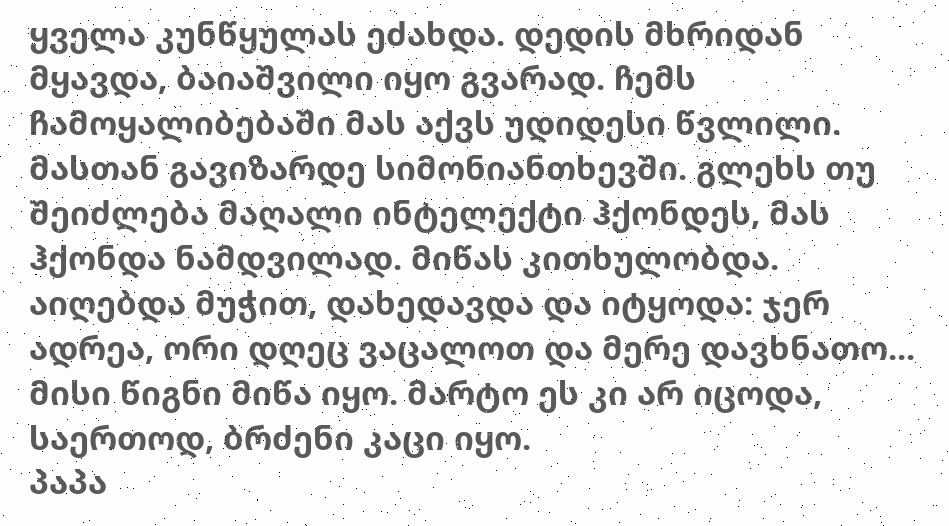ყველა კუნწყულას ეძახდა. დედის მხრიდან მყავდა, ბაიაშვილი იყო გვარად. ჩემს ჩამოყალიბებაში მას აქვს უდიდესი წვლილი. მასთან გავიზარდე სიმონიანთხევში. გლეხს თუ შეიძლება მაღალი ინტელექტი ჰქონდეს, მას ჰქონდა ნამდვილად. მიწას კითხულობდა. აიღებდა მუჭით, დახედავდა და იტყოდა: ჯერ ადრეა, ორი დღეც ვაცალოთ და მერე დავხნათო... მისი წიგნი მიწა იყო. მარტო ეს კი არ იცოდა, საერთოდ, ბრძენი კაცი იყო.
პაპა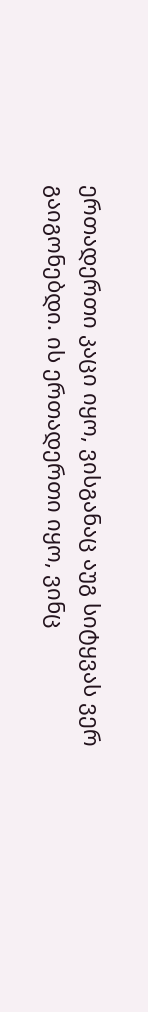ერთადერთი კაცი იყო, ვისგანაც აუგ სიტყვას ვერ გაიგონებდი. ის ერთადერთი იყო, ვინც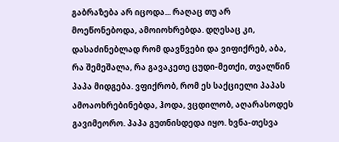გაბრაზება არ იცოდა... რაღაც თუ არ მოეწონებოდა, ამოიოხრებდა. დღესაც კი, დასაძინებლად რომ დავწვები და ვიფიქრებ, აბა, რა შემეშალა, რა გავაკეთე ცუდი-მეთქი, თვალწინ პაპა მიდგება. ვფიქრობ, რომ ეს საქციელი პაპას ამოაოხრებინებდა, ჰოდა, ვცდილობ, აღარასოდეს გავიმეორო. პაპა გუთნისდედა იყო. ხვნა-თესვა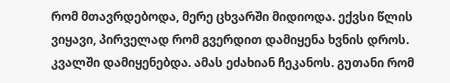რომ მთავრდებოდა, მერე ცხვარში მიდიოდა. ექვსი წლის ვიყავი, პირველად რომ გვერდით დამიყენა ხვნის დროს. კვალში დამიყენებდა. ამას ეძახიან ჩეკანოს. გუთანი რომ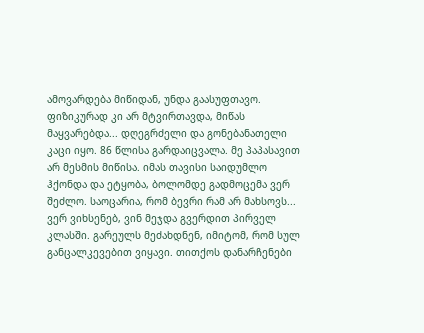ამოვარდება მიწიდან, უნდა გაასუფთავო.
ფიზიკურად კი არ მტვირთავდა, მიწას მაყვარებდა... დღეგრძელი და გონებანათელი კაცი იყო. 86 წლისა გარდაიცვალა. მე პაპასავით არ მესმის მიწისა. იმას თავისი საიდუმლო ჰქონდა და ეტყობა, ბოლომდე გადმოცემა ვერ შეძლო. საოცარია, რომ ბევრი რამ არ მახსოვს... ვერ ვიხსენებ, ვინ მეჯდა გვერდით პირველ კლასში. გარეულს მეძახდნენ, იმიტომ, რომ სულ განცალკევებით ვიყავი. თითქოს დანარჩენები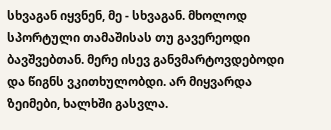სხვაგან იყვნენ, მე - სხვაგან. მხოლოდ სპორტული თამაშისას თუ გავერეოდი ბავშვებთან. მერე ისევ განვმარტოვდებოდი და წიგნს ვკითხულობდი. არ მიყვარდა ზეიმები, ხალხში გასვლა.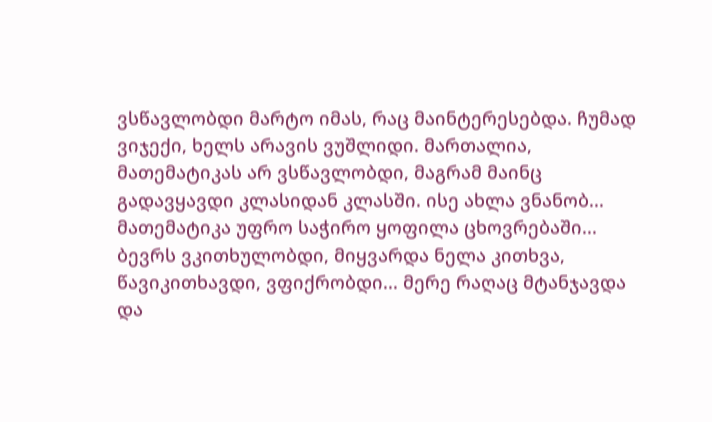ვსწავლობდი მარტო იმას, რაც მაინტერესებდა. ჩუმად ვიჯექი, ხელს არავის ვუშლიდი. მართალია, მათემატიკას არ ვსწავლობდი, მაგრამ მაინც გადავყავდი კლასიდან კლასში. ისე ახლა ვნანობ... მათემატიკა უფრო საჭირო ყოფილა ცხოვრებაში... ბევრს ვკითხულობდი, მიყვარდა ნელა კითხვა, წავიკითხავდი, ვფიქრობდი... მერე რაღაც მტანჯავდა და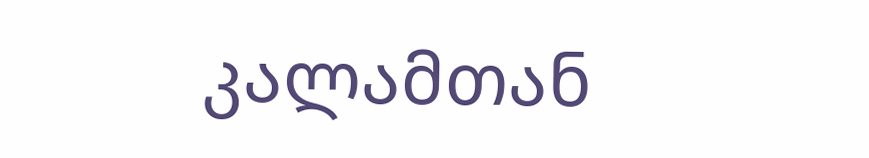კალამთან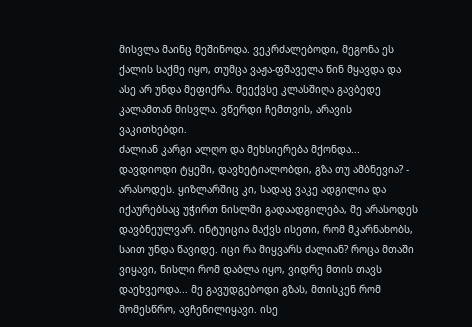მისვლა მაინც მეშინოდა. ვეკრძალებოდი, მეგონა ეს ქალის საქმე იყო, თუმცა ვაჟა-ფშაველა წინ მყავდა და ასე არ უნდა მეფიქრა. მეექვსე კლასშიღა გავბედე კალამთან მისვლა. ვწერდი ჩემთვის, არავის ვაკითხებდი.
ძალიან კარგი ალღო და მეხსიერება მქონდა... დავდიოდი ტყეში, დავხეტიალობდი, გზა თუ ამბნევია? - არასოდეს. ყიზლარშიც კი, სადაც ვაკე ადგილია და იქაურებსაც უჭირთ ნისლში გადაადგილება, მე არასოდეს დავბნეულვარ. ინტუიცია მაქვს ისეთი, რომ მკარნახობს, საით უნდა წავიდე. იცი რა მიყვარს ძალიან? როცა მთაში ვიყავი, ნისლი რომ დაბლა იყო, ვიდრე მთის თავს დაეხვეოდა... მე გავუდგებოდი გზას, მთისკენ რომ მომესწრო, ავჩენილიყავი. ისე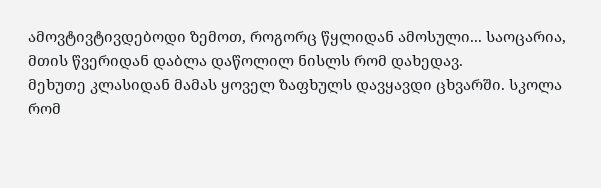ამოვტივტივდებოდი ზემოთ, როგორც წყლიდან ამოსული... საოცარია, მთის წვერიდან დაბლა დაწოლილ ნისლს რომ დახედავ.
მეხუთე კლასიდან მამას ყოველ ზაფხულს დავყავდი ცხვარში. სკოლა რომ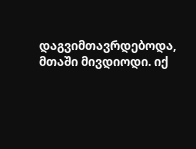დაგვიმთავრდებოდა, მთაში მივდიოდი. იქ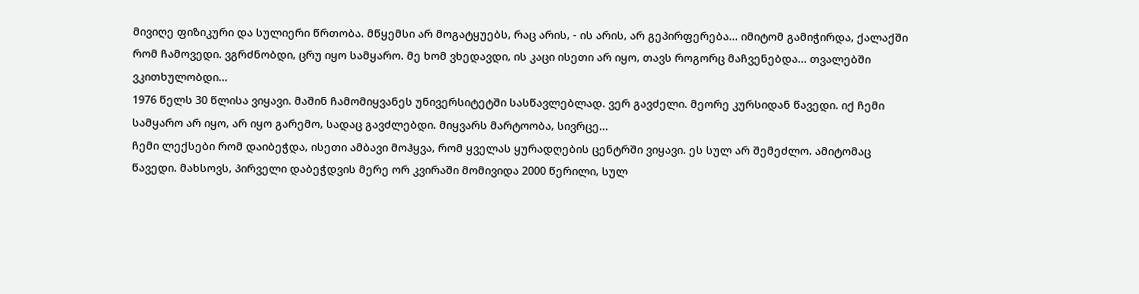მივიღე ფიზიკური და სულიერი წრთობა. მწყემსი არ მოგატყუებს, რაც არის, - ის არის, არ გეპირფერება... იმიტომ გამიჭირდა, ქალაქში რომ ჩამოვედი. ვგრძნობდი, ცრუ იყო სამყარო. მე ხომ ვხედავდი, ის კაცი ისეთი არ იყო, თავს როგორც მაჩვენებდა... თვალებში ვკითხულობდი...
1976 წელს 30 წლისა ვიყავი. მაშინ ჩამომიყვანეს უნივერსიტეტში სასწავლებლად. ვერ გავძელი. მეორე კურსიდან წავედი. იქ ჩემი სამყარო არ იყო, არ იყო გარემო, სადაც გავძლებდი. მიყვარს მარტოობა, სივრცე...
ჩემი ლექსები რომ დაიბეჭდა, ისეთი ამბავი მოჰყვა, რომ ყველას ყურადღების ცენტრში ვიყავი. ეს სულ არ შემეძლო. ამიტომაც წავედი. მახსოვს, პირველი დაბეჭდვის მერე ორ კვირაში მომივიდა 2000 წერილი, სულ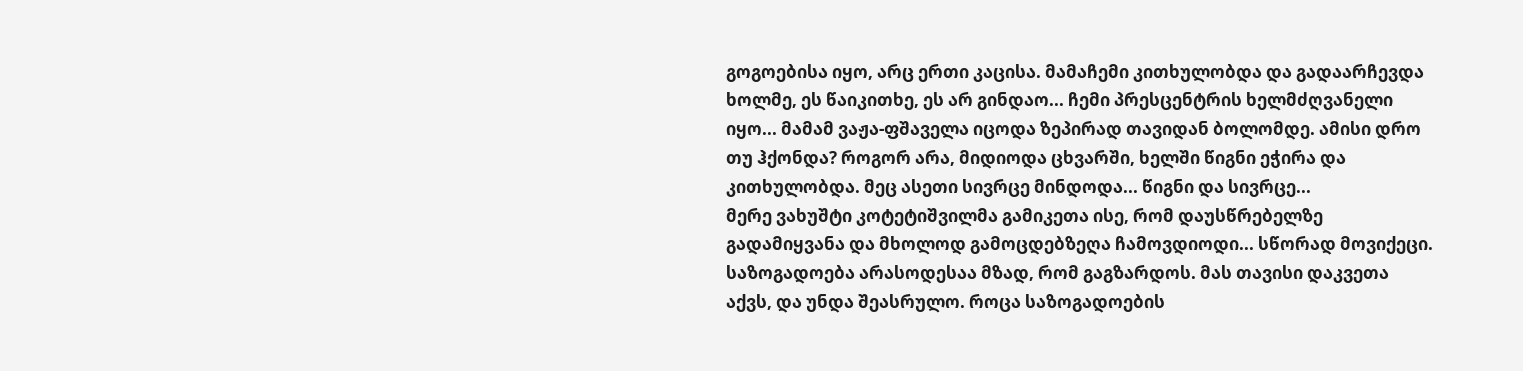გოგოებისა იყო, არც ერთი კაცისა. მამაჩემი კითხულობდა და გადაარჩევდა ხოლმე, ეს წაიკითხე, ეს არ გინდაო... ჩემი პრესცენტრის ხელმძღვანელი იყო... მამამ ვაჟა-ფშაველა იცოდა ზეპირად თავიდან ბოლომდე. ამისი დრო თუ ჰქონდა? როგორ არა, მიდიოდა ცხვარში, ხელში წიგნი ეჭირა და კითხულობდა. მეც ასეთი სივრცე მინდოდა... წიგნი და სივრცე...
მერე ვახუშტი კოტეტიშვილმა გამიკეთა ისე, რომ დაუსწრებელზე გადამიყვანა და მხოლოდ გამოცდებზეღა ჩამოვდიოდი... სწორად მოვიქეცი. საზოგადოება არასოდესაა მზად, რომ გაგზარდოს. მას თავისი დაკვეთა აქვს, და უნდა შეასრულო. როცა საზოგადოების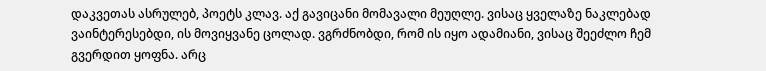დაკვეთას ასრულებ, პოეტს კლავ. აქ გავიცანი მომავალი მეუღლე. ვისაც ყველაზე ნაკლებად ვაინტერესებდი, ის მოვიყვანე ცოლად. ვგრძნობდი, რომ ის იყო ადამიანი, ვისაც შეეძლო ჩემ გვერდით ყოფნა. არც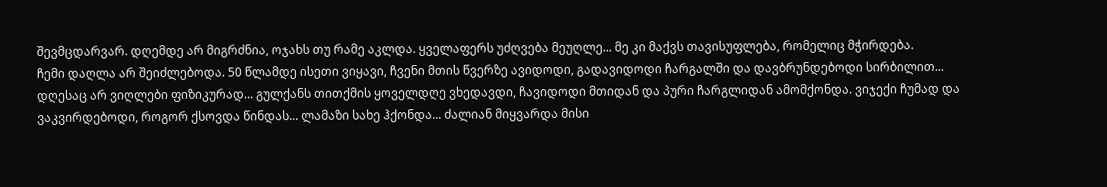შევმცდარვარ. დღემდე არ მიგრძნია, ოჯახს თუ რამე აკლდა. ყველაფერს უძღვება მეუღლე... მე კი მაქვს თავისუფლება, რომელიც მჭირდება.
ჩემი დაღლა არ შეიძლებოდა. 50 წლამდე ისეთი ვიყავი, ჩვენი მთის წვერზე ავიდოდი, გადავიდოდი ჩარგალში და დავბრუნდებოდი სირბილით... დღესაც არ ვიღლები ფიზიკურად... გულქანს თითქმის ყოველდღე ვხედავდი, ჩავიდოდი მთიდან და პური ჩარგლიდან ამომქონდა. ვიჯექი ჩუმად და ვაკვირდებოდი, როგორ ქსოვდა წინდას... ლამაზი სახე ჰქონდა... ძალიან მიყვარდა მისი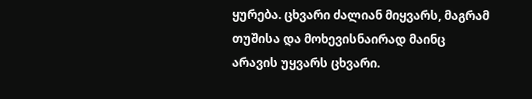ყურება. ცხვარი ძალიან მიყვარს, მაგრამ თუშისა და მოხევისნაირად მაინც არავის უყვარს ცხვარი.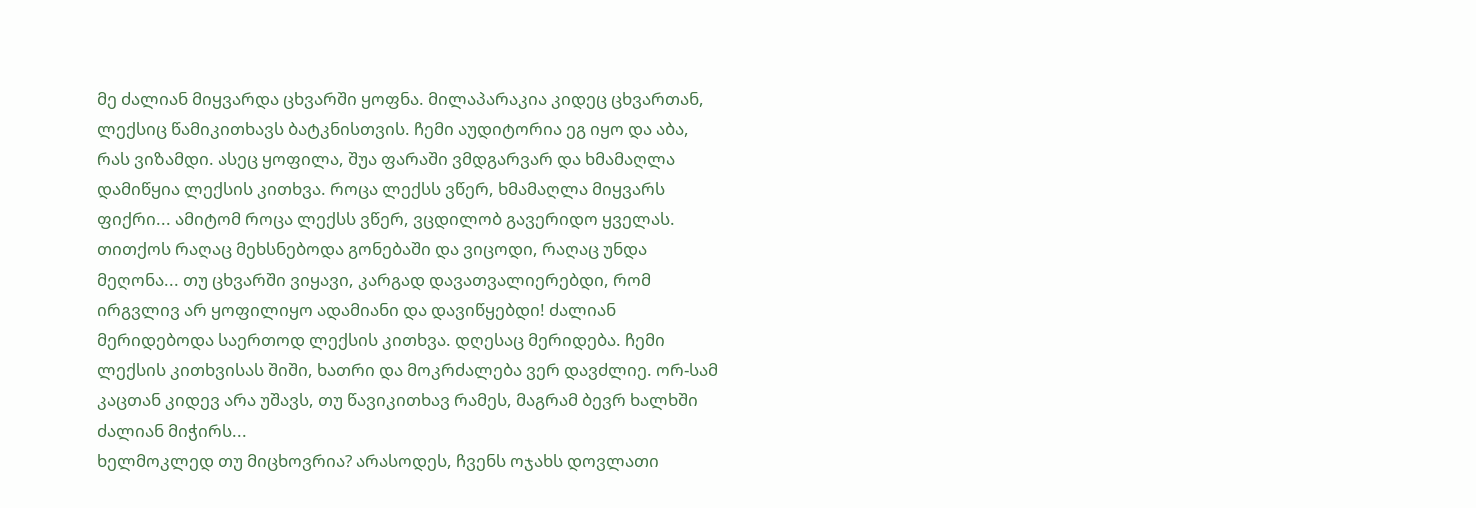მე ძალიან მიყვარდა ცხვარში ყოფნა. მილაპარაკია კიდეც ცხვართან, ლექსიც წამიკითხავს ბატკნისთვის. ჩემი აუდიტორია ეგ იყო და აბა, რას ვიზამდი. ასეც ყოფილა, შუა ფარაში ვმდგარვარ და ხმამაღლა დამიწყია ლექსის კითხვა. როცა ლექსს ვწერ, ხმამაღლა მიყვარს ფიქრი... ამიტომ როცა ლექსს ვწერ, ვცდილობ გავერიდო ყველას. თითქოს რაღაც მეხსნებოდა გონებაში და ვიცოდი, რაღაც უნდა მეღონა... თუ ცხვარში ვიყავი, კარგად დავათვალიერებდი, რომ ირგვლივ არ ყოფილიყო ადამიანი და დავიწყებდი! ძალიან მერიდებოდა საერთოდ ლექსის კითხვა. დღესაც მერიდება. ჩემი ლექსის კითხვისას შიში, ხათრი და მოკრძალება ვერ დავძლიე. ორ-სამ კაცთან კიდევ არა უშავს, თუ წავიკითხავ რამეს, მაგრამ ბევრ ხალხში ძალიან მიჭირს...
ხელმოკლედ თუ მიცხოვრია? არასოდეს, ჩვენს ოჯახს დოვლათი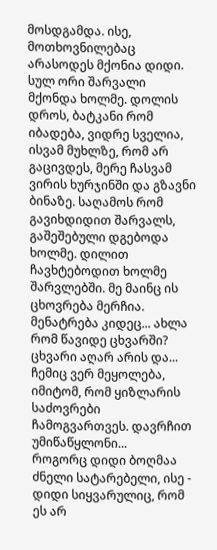მოსდგამდა. ისე, მოთხოვნილებაც არასოდეს მქონია დიდი. სულ ორი შარვალი მქონდა ხოლმე. დოლის დროს, ბატკანი რომ იბადება, ვიდრე სველია, ისვამ მუხლზე, რომ არ გაცივდეს, მერე ჩასვამ ვირის ხურჯინში და გზავნი ბინაზე. საღამოს რომ გავიხდიდით შარვალს, გაშეშებული დგებოდა ხოლმე. დილით ჩავხტებოდით ხოლმე შარვლებში. მე მაინც ის ცხოვრება მერჩია. მენატრება კიდეც... ახლა რომ წავიდე ცხვარში? ცხვარი აღარ არის და... ჩემიც ვერ მეყოლება, იმიტომ, რომ ყიზლარის საძოვრები ჩამოგვართვეს. დავრჩით უმიწაწყლონი...
როგორც დიდი ბოღმაა ძნელი სატარებელი, ისე - დიდი სიყვარულიც, რომ ეს არ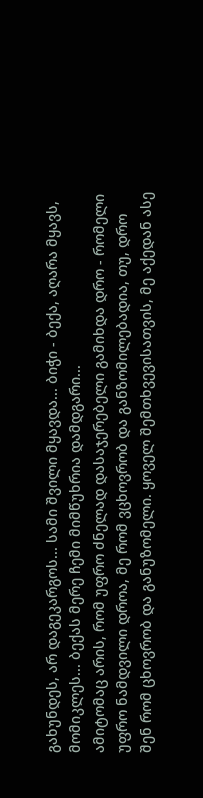გახუნდეს, არ დაგეკარგოს... სამი შვილი მყავდა... ბიჭი - ბექა, აღარა მყავს, მომიკლეს... ბექას მერე ჩემი მიმწუხრია დამდგარი...
ამიტომაც არის, რომ უფრო ძნელად დასაჯერებელი გამიხდა დრო - რომელი უფრო ნამდვილი დროა, მე რომ ვცხოვრობ და განზომილებადია, თუ, დრო შენ რომ ცხოვრობ და განუზომელი. ყოველ შემთხვევისათვის, მე აქედან ასე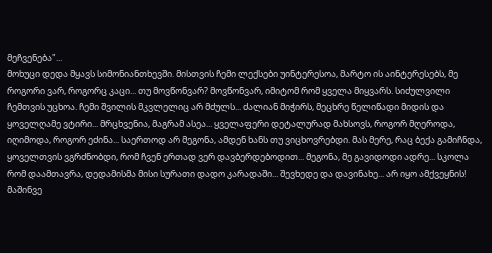მეჩვენება"...
მოხუცი დედა მყავს სიმონიანთხევში. მისთვის ჩემი ლექსები უინტერესოა, მარტო ის აინტერესებს, მე როგორი ვარ, როგორც კაცი... თუ მოვწონვარ? მოვწონვარ, იმიტომ რომ ყველა მიყვარს. სიძულვილი ჩემთვის უცხოა. ჩემი შვილის მკვლელიც არ მძულს... ძალიან მიჭირს, მეცხრე წელიწადი მიდის და ყოველღამე ვტირი... მრცხვენია, მაგრამ ასეა... ყველაფერი დეტალურად მახსოვს, როგორ მღეროდა, იღიმოდა, როგორ ეძინა... საერთოდ არ მეგონა, ამდენ ხანს თუ ვიცხოვრებდი. მას მერე, რაც ბექა გამიჩნდა, ყოველთვის ვგრძნობდი, რომ ჩვენ ერთად ვერ დავბერდებოდით... მეგონა, მე გავიდოდი ადრე... სკოლა რომ დაამთავრა, დედამისმა მისი სურათი დადო კარადაში... შევხედე და დავინახე... არ იყო ამქვეყნის! მაშინვე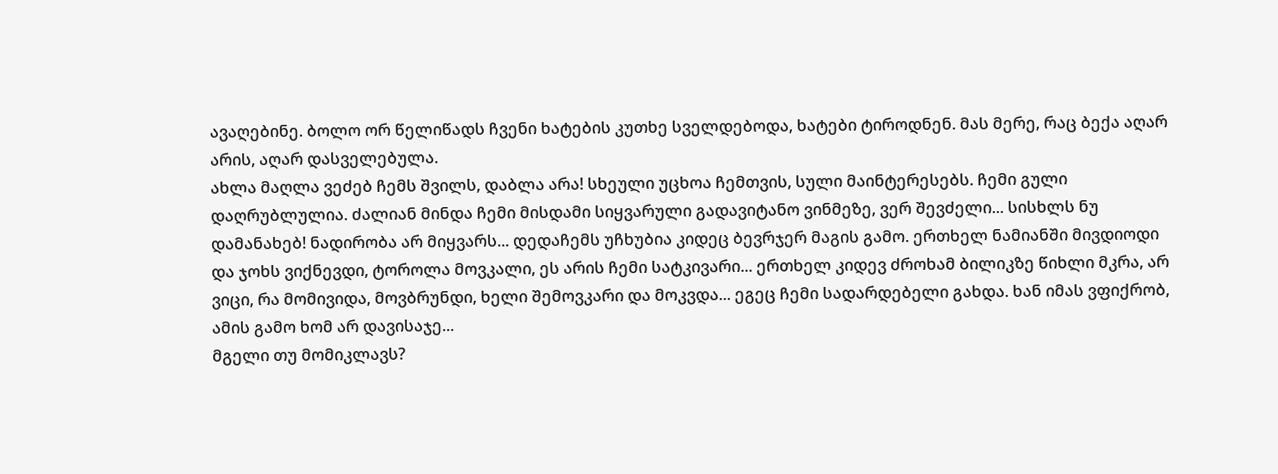ავაღებინე. ბოლო ორ წელიწადს ჩვენი ხატების კუთხე სველდებოდა, ხატები ტიროდნენ. მას მერე, რაც ბექა აღარ არის, აღარ დასველებულა.
ახლა მაღლა ვეძებ ჩემს შვილს, დაბლა არა! სხეული უცხოა ჩემთვის, სული მაინტერესებს. ჩემი გული დაღრუბლულია. ძალიან მინდა ჩემი მისდამი სიყვარული გადავიტანო ვინმეზე, ვერ შევძელი... სისხლს ნუ დამანახებ! ნადირობა არ მიყვარს... დედაჩემს უჩხუბია კიდეც ბევრჯერ მაგის გამო. ერთხელ ნამიანში მივდიოდი და ჯოხს ვიქნევდი, ტოროლა მოვკალი, ეს არის ჩემი სატკივარი... ერთხელ კიდევ ძროხამ ბილიკზე წიხლი მკრა, არ ვიცი, რა მომივიდა, მოვბრუნდი, ხელი შემოვკარი და მოკვდა... ეგეც ჩემი სადარდებელი გახდა. ხან იმას ვფიქრობ, ამის გამო ხომ არ დავისაჯე...
მგელი თუ მომიკლავს?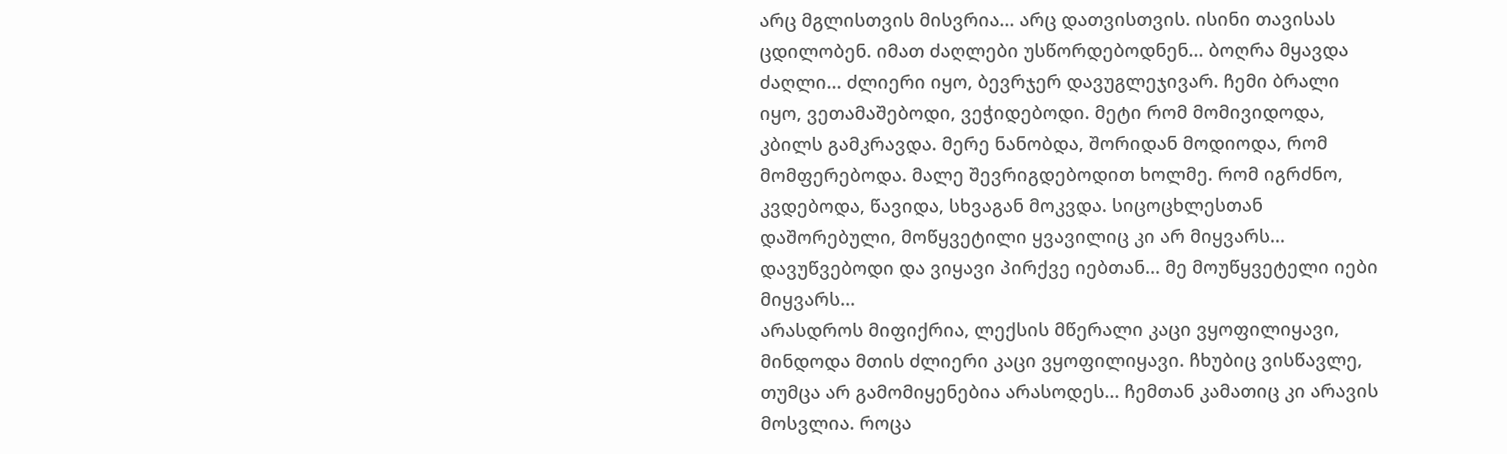არც მგლისთვის მისვრია... არც დათვისთვის. ისინი თავისას ცდილობენ. იმათ ძაღლები უსწორდებოდნენ... ბოღრა მყავდა ძაღლი... ძლიერი იყო, ბევრჯერ დავუგლეჯივარ. ჩემი ბრალი იყო, ვეთამაშებოდი, ვეჭიდებოდი. მეტი რომ მომივიდოდა, კბილს გამკრავდა. მერე ნანობდა, შორიდან მოდიოდა, რომ მომფერებოდა. მალე შევრიგდებოდით ხოლმე. რომ იგრძნო, კვდებოდა, წავიდა, სხვაგან მოკვდა. სიცოცხლესთან დაშორებული, მოწყვეტილი ყვავილიც კი არ მიყვარს... დავუწვებოდი და ვიყავი პირქვე იებთან... მე მოუწყვეტელი იები მიყვარს...
არასდროს მიფიქრია, ლექსის მწერალი კაცი ვყოფილიყავი, მინდოდა მთის ძლიერი კაცი ვყოფილიყავი. ჩხუბიც ვისწავლე, თუმცა არ გამომიყენებია არასოდეს... ჩემთან კამათიც კი არავის მოსვლია. როცა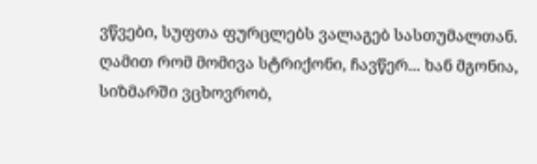ვწვები, სუფთა ფურცლებს ვალაგებ სასთუმალთან. ღამით რომ მომივა სტრიქონი, ჩავწერ... ხან მგონია, სიზმარში ვცხოვრობ,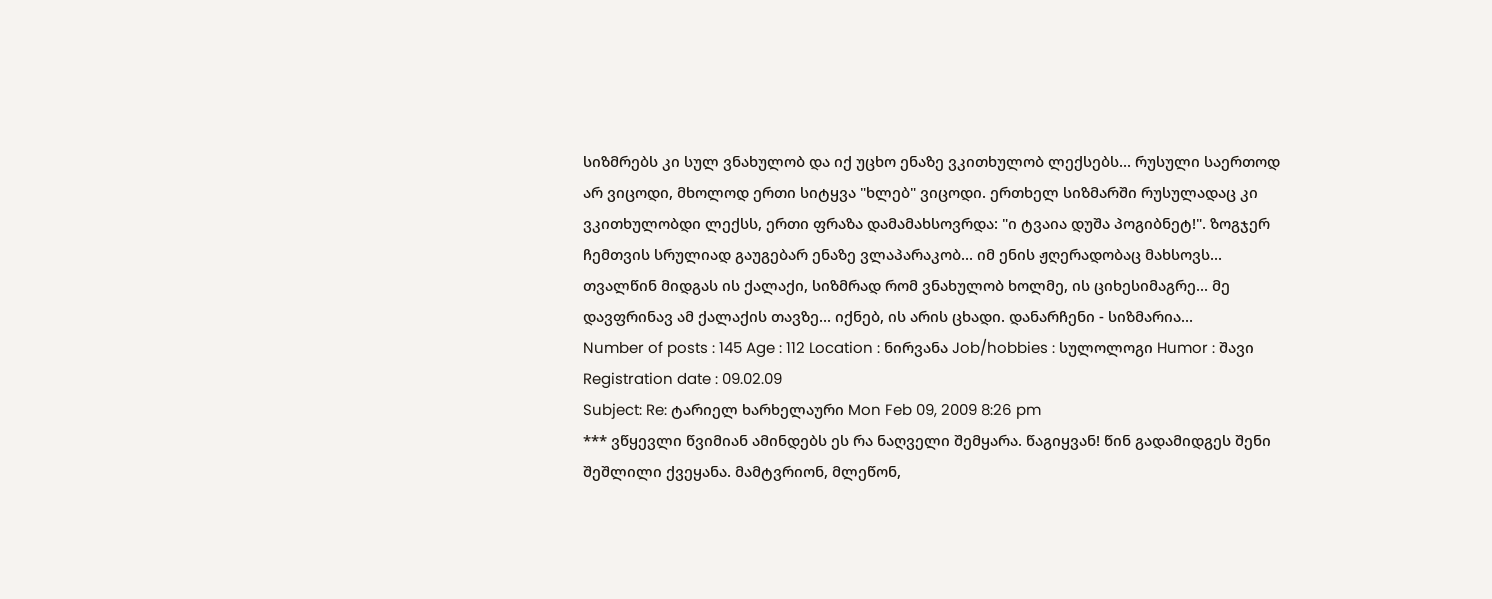სიზმრებს კი სულ ვნახულობ და იქ უცხო ენაზე ვკითხულობ ლექსებს... რუსული საერთოდ არ ვიცოდი, მხოლოდ ერთი სიტყვა "ხლებ" ვიცოდი. ერთხელ სიზმარში რუსულადაც კი ვკითხულობდი ლექსს, ერთი ფრაზა დამამახსოვრდა: "ი ტვაია დუშა პოგიბნეტ!". ზოგჯერ ჩემთვის სრულიად გაუგებარ ენაზე ვლაპარაკობ... იმ ენის ჟღერადობაც მახსოვს...
თვალწინ მიდგას ის ქალაქი, სიზმრად რომ ვნახულობ ხოლმე, ის ციხესიმაგრე... მე დავფრინავ ამ ქალაქის თავზე... იქნებ, ის არის ცხადი. დანარჩენი - სიზმარია...
Number of posts : 145 Age : 112 Location : ნირვანა Job/hobbies : სულოლოგი Humor : შავი Registration date : 09.02.09
Subject: Re: ტარიელ ხარხელაური Mon Feb 09, 2009 8:26 pm
*** ვწყევლი წვიმიან ამინდებს ეს რა ნაღველი შემყარა. წაგიყვან! წინ გადამიდგეს შენი შეშლილი ქვეყანა. მამტვრიონ, მლეწონ,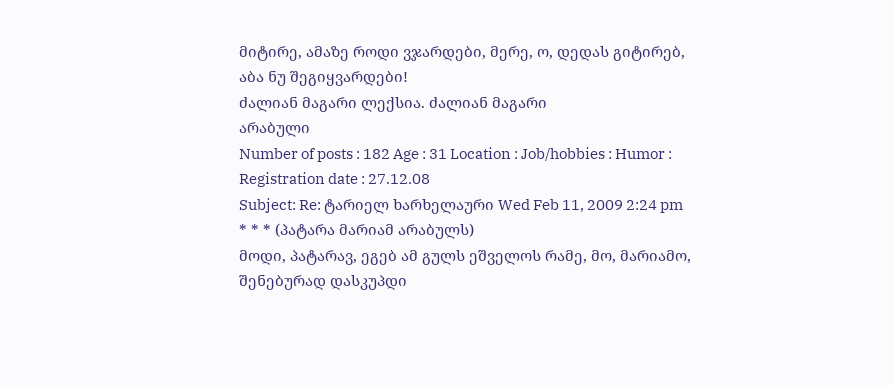მიტირე, ამაზე როდი ვჯარდები, მერე, ო, დედას გიტირებ, აბა ნუ შეგიყვარდები!
ძალიან მაგარი ლექსია. ძალიან მაგარი
არაბული
Number of posts : 182 Age : 31 Location : Job/hobbies : Humor : Registration date : 27.12.08
Subject: Re: ტარიელ ხარხელაური Wed Feb 11, 2009 2:24 pm
* * * (პატარა მარიამ არაბულს)
მოდი, პატარავ, ეგებ ამ გულს ეშველოს რამე, მო, მარიამო, შენებურად დასკუპდი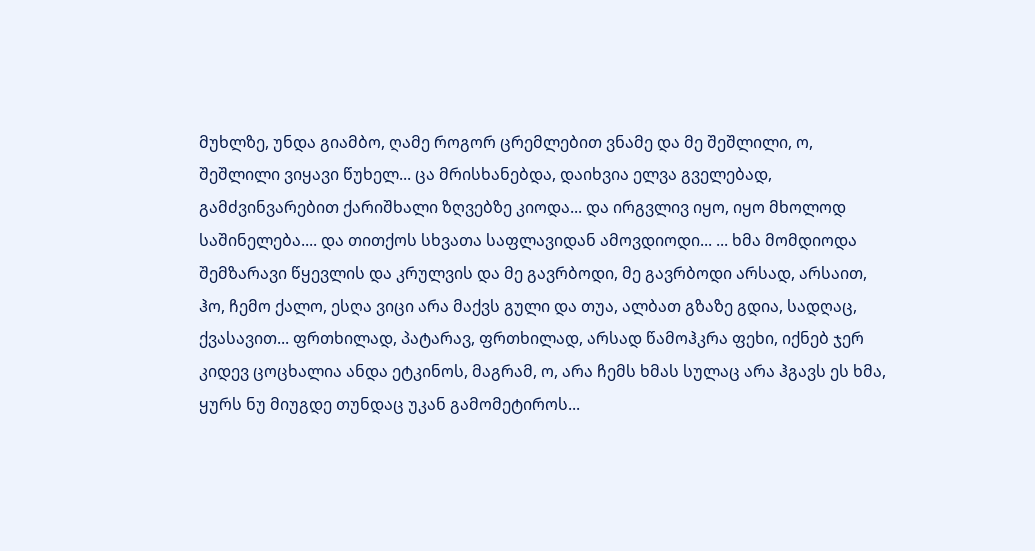მუხლზე, უნდა გიამბო, ღამე როგორ ცრემლებით ვნამე და მე შეშლილი, ო, შეშლილი ვიყავი წუხელ... ცა მრისხანებდა, დაიხვია ელვა გველებად, გამძვინვარებით ქარიშხალი ზღვებზე კიოდა... და ირგვლივ იყო, იყო მხოლოდ საშინელება.... და თითქოს სხვათა საფლავიდან ამოვდიოდი... ... ხმა მომდიოდა შემზარავი წყევლის და კრულვის და მე გავრბოდი, მე გავრბოდი არსად, არსაით, ჰო, ჩემო ქალო, ესღა ვიცი არა მაქვს გული და თუა, ალბათ გზაზე გდია, სადღაც, ქვასავით... ფრთხილად, პატარავ, ფრთხილად, არსად წამოჰკრა ფეხი, იქნებ ჯერ კიდევ ცოცხალია ანდა ეტკინოს, მაგრამ, ო, არა ჩემს ხმას სულაც არა ჰგავს ეს ხმა, ყურს ნუ მიუგდე თუნდაც უკან გამომეტიროს...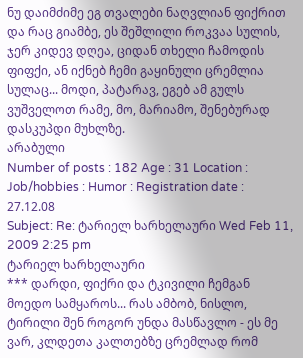ნუ დაიმძიმე ეგ თვალები ნაღვლიან ფიქრით და რაც გიამბე, ეს შეშლილი როკვაა სულის, ჯერ კიდევ დღეა, ციდან თხელი ჩამოდის ფიფქი, ან იქნებ ჩემი გაყინული ცრემლია სულაც... მოდი, პატარავ, ეგებ ამ გულს ვუშველოთ რამე, მო, მარიამო, შენებურად დასკუპდი მუხლზე.
არაბული
Number of posts : 182 Age : 31 Location : Job/hobbies : Humor : Registration date : 27.12.08
Subject: Re: ტარიელ ხარხელაური Wed Feb 11, 2009 2:25 pm
ტარიელ ხარხელაური
*** დარდი, ფიქრი და ტკივილი ჩემგან მოედო სამყაროს... რას ამბობ, ნისლო, ტირილი შენ როგორ უნდა მასწავლო - ეს მე ვარ, კლდეთა კალთებზე ცრემლად რომ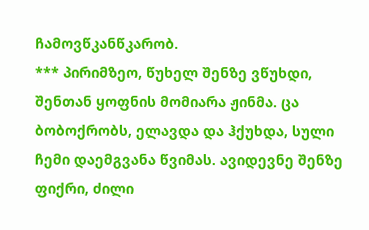ჩამოვწკანწკარობ.
*** პირიმზეო, წუხელ შენზე ვწუხდი, შენთან ყოფნის მომიარა ჟინმა. ცა ბობოქრობს, ელავდა და ჰქუხდა, სული ჩემი დაემგვანა წვიმას. ავიდევნე შენზე ფიქრი, ძილი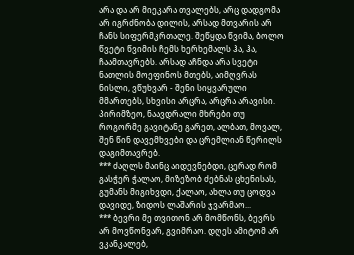არა და არ მიეკარა თვალებს, არც დადგომა არ იგრძნობა დილის, არსად მთვარის არ ჩანს სიფერმკრთალე. შეწყდა წვიმა, ბოლო წვეტი წვიმის ჩემს ხერხემალს ჰა, ჰა, ჩაამთავრებს. არსად აჩნდა არა სვეტი ნათლის მოეფინოს მთებს, აიმღვრას ნისლი, ვწუხვარ - შენი სიყვარული მმართებს, სხვისი არცრა, არცრა არავისი. პირიმზეო, ნაავდრალი მხრები თუ როგორმე გავიტანე გარეთ, ალბათ, მოვალ, შენ წინ დავემხვები და ცრემლიან წერილს დაგიმთავრებ.
*** ძაღლს მაინც აიდევნებდი, ცერად რომ გასჭერ ჭალაო, მიზეზობ ძებნას ცხენისას, გუმანს მიგიხვდი, ქალაო, ახლა თუ ცოდვა დავიდე, ზიდოს ლაშარის ჯვარმაო...
*** ბევრი მე თვითონ არ მომწონს, ბევრს არ მოვწონვარ, გვიმრაო. დღეს ამიტომ არ ვკანკალებ,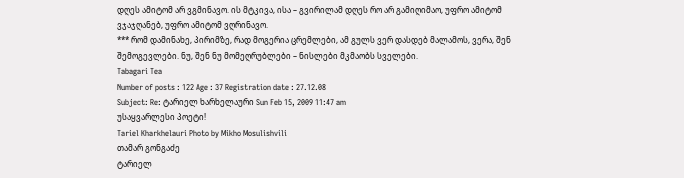დღეს ამიტომ არ ვგმინავო. ის მტკივა, ისა – გვირილამ დღეს რო არ გამიღიმაო, უფრო ამიტომ ვჯაჯღანებ, უფრო ამიტომ ვღრინავო.
*** რომ დამინახე, პირიმზე, რად მოგერია ცრემლები, ამ გულს ვერ დასდებ მალამოს, ვერა, შენ შემოგევლები. ნუ, შენ ნუ მომეღრუბლები – ნისლები მკმაობს სველები.
Tabagari Tea
Number of posts : 122 Age : 37 Registration date : 27.12.08
Subject: Re: ტარიელ ხარხელაური Sun Feb 15, 2009 11:47 am
უსაყვარლესი პოეტი!
Tariel Kharkhelauri Photo by Mikho Mosulishvili
თამარ გონგაძე
ტარიელ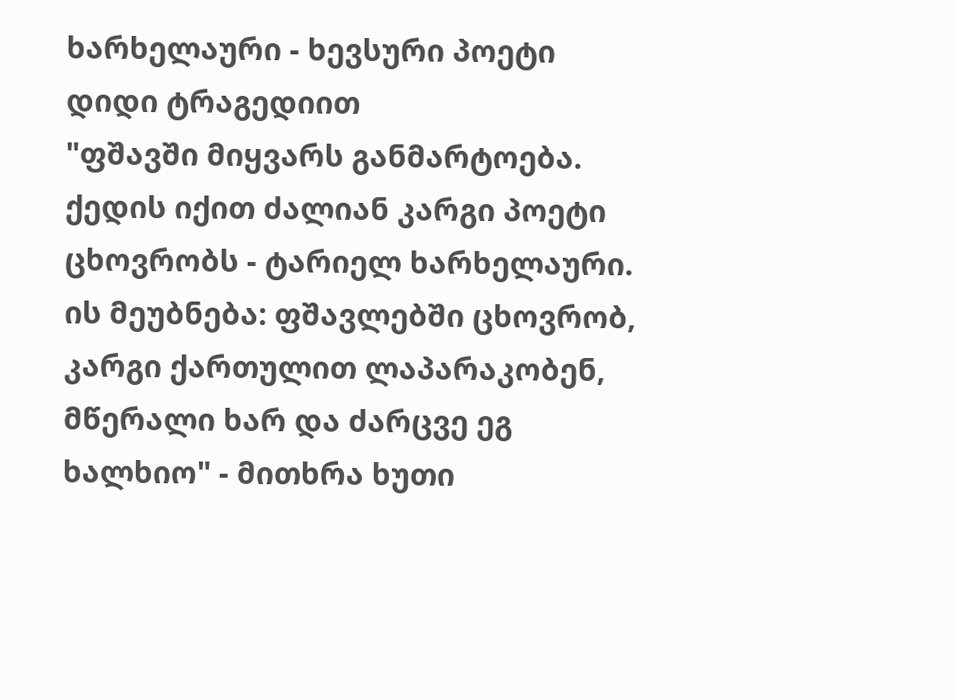ხარხელაური - ხევსური პოეტი დიდი ტრაგედიით
"ფშავში მიყვარს განმარტოება. ქედის იქით ძალიან კარგი პოეტი ცხოვრობს - ტარიელ ხარხელაური. ის მეუბნება: ფშავლებში ცხოვრობ, კარგი ქართულით ლაპარაკობენ, მწერალი ხარ და ძარცვე ეგ ხალხიო" - მითხრა ხუთი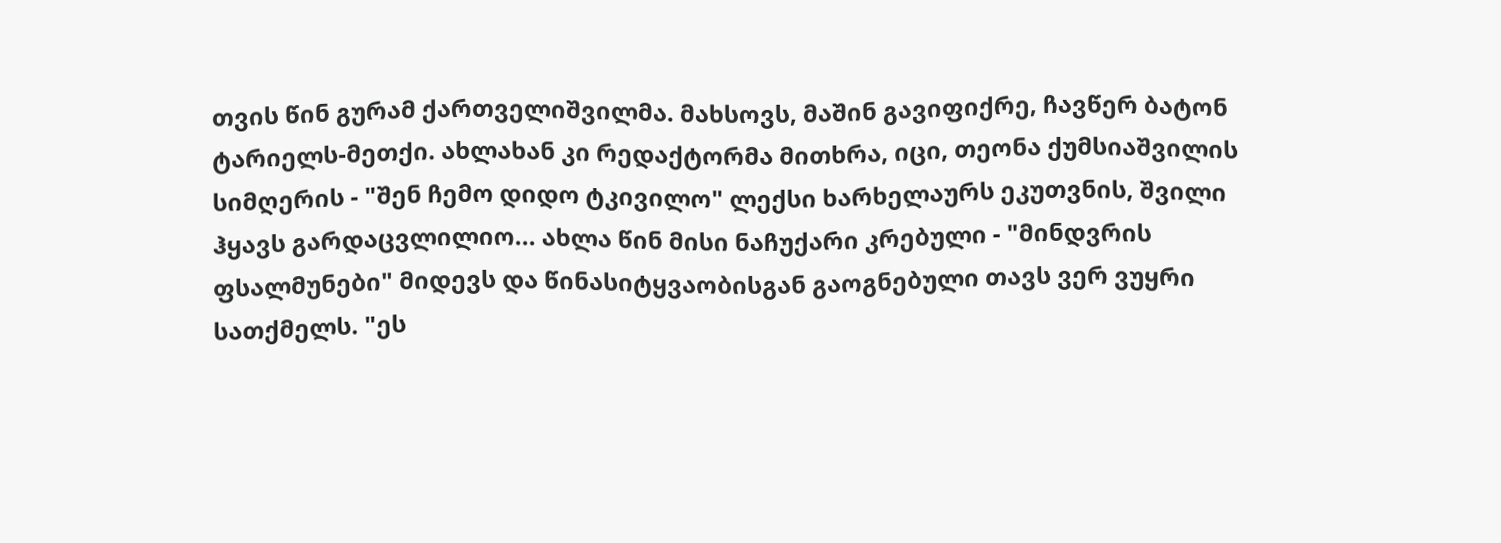თვის წინ გურამ ქართველიშვილმა. მახსოვს, მაშინ გავიფიქრე, ჩავწერ ბატონ ტარიელს-მეთქი. ახლახან კი რედაქტორმა მითხრა, იცი, თეონა ქუმსიაშვილის სიმღერის - "შენ ჩემო დიდო ტკივილო" ლექსი ხარხელაურს ეკუთვნის, შვილი ჰყავს გარდაცვლილიო... ახლა წინ მისი ნაჩუქარი კრებული - "მინდვრის ფსალმუნები" მიდევს და წინასიტყვაობისგან გაოგნებული თავს ვერ ვუყრი სათქმელს. "ეს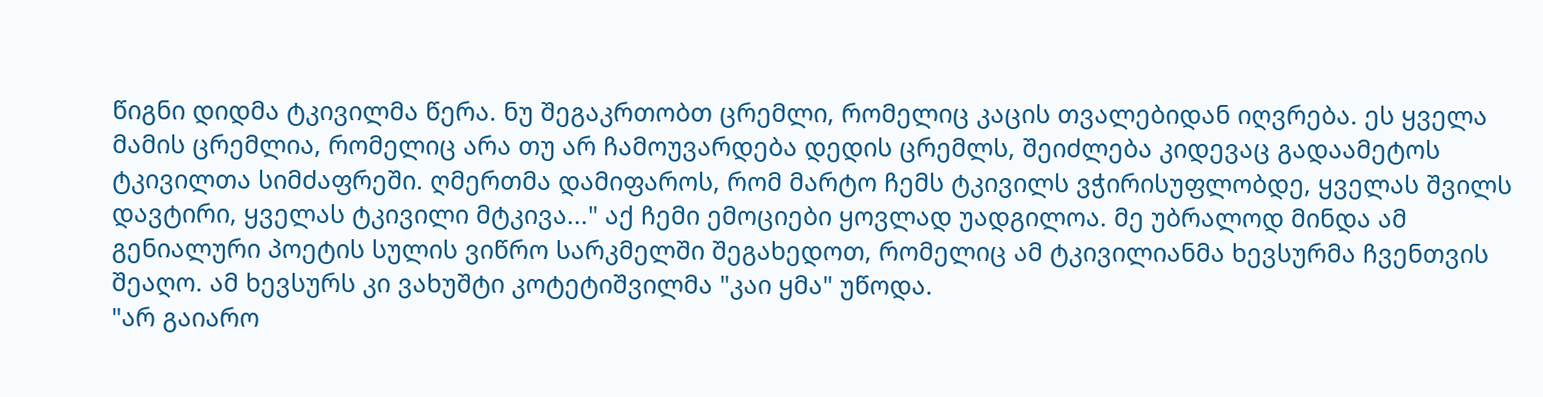წიგნი დიდმა ტკივილმა წერა. ნუ შეგაკრთობთ ცრემლი, რომელიც კაცის თვალებიდან იღვრება. ეს ყველა მამის ცრემლია, რომელიც არა თუ არ ჩამოუვარდება დედის ცრემლს, შეიძლება კიდევაც გადაამეტოს ტკივილთა სიმძაფრეში. ღმერთმა დამიფაროს, რომ მარტო ჩემს ტკივილს ვჭირისუფლობდე, ყველას შვილს დავტირი, ყველას ტკივილი მტკივა..." აქ ჩემი ემოციები ყოვლად უადგილოა. მე უბრალოდ მინდა ამ გენიალური პოეტის სულის ვიწრო სარკმელში შეგახედოთ, რომელიც ამ ტკივილიანმა ხევსურმა ჩვენთვის შეაღო. ამ ხევსურს კი ვახუშტი კოტეტიშვილმა "კაი ყმა" უწოდა.
"არ გაიარო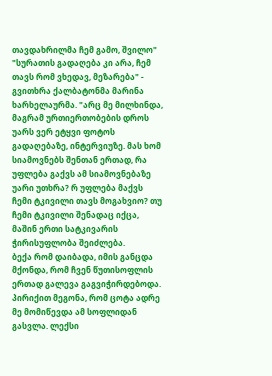თავდახრილმა ჩემ გამო, შვილო" "სურათის გადაღება კი არა, ჩემ თავს რომ ვხედავ, მეზარება" - გვითხრა ქალბატონმა მარინა ხარხელაურმა. "არც მე მილხინდა, მაგრამ ურთიერთობების დროს უარს ვერ ეტყვი ფოტოს გადაღებაზე, ინტერვიუზე. მას ხომ სიამოვნებს შენთან ერთად, რა უფლება გაქვს ამ სიამოვნებაზე უარი უთხრა? რ უფლება მაქვს ჩემი ტკივილი თავს მოგახვიო? თუ ჩემი ტკივილი შენადაც იქცა, მაშინ ერთი სატკივარის ჭირისუფლობა შეიძლება.
ბექა რომ დაიბადა, იმის განცდა მქონდა, რომ ჩვენ წუთისოფლის ერთად გალევა გაგვიჭირდებოდა. პირიქით მეგონა, რომ ცოტა ადრე მე მომიწევდა ამ სოფლიდან გასვლა. ლექსი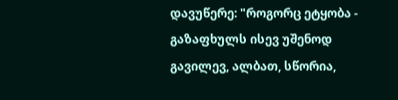დავუწერე: "როგორც ეტყობა - გაზაფხულს ისევ უშენოდ გავილევ, ალბათ, სწორია,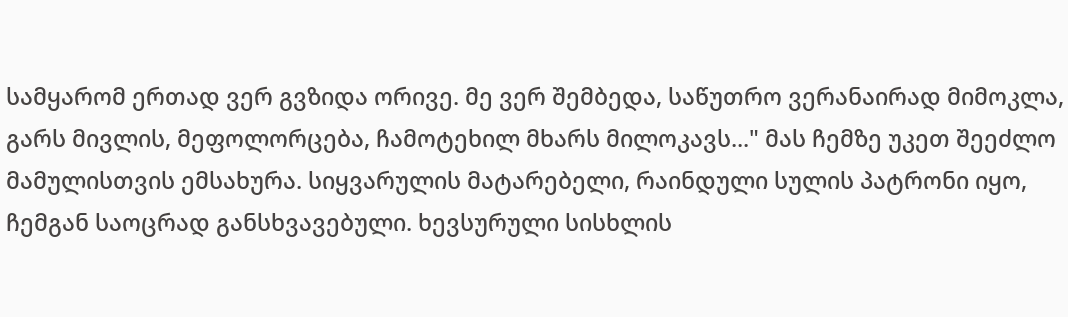სამყარომ ერთად ვერ გვზიდა ორივე. მე ვერ შემბედა, საწუთრო ვერანაირად მიმოკლა, გარს მივლის, მეფოლორცება, ჩამოტეხილ მხარს მილოკავს..." მას ჩემზე უკეთ შეეძლო მამულისთვის ემსახურა. სიყვარულის მატარებელი, რაინდული სულის პატრონი იყო, ჩემგან საოცრად განსხვავებული. ხევსურული სისხლის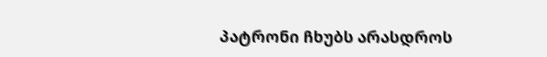პატრონი ჩხუბს არასდროს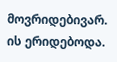მოვრიდებივარ. ის ერიდებოდა.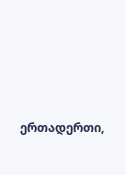ერთადერთი,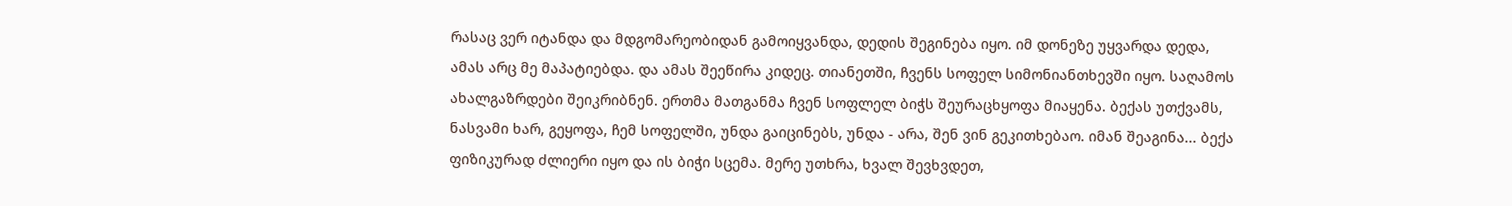რასაც ვერ იტანდა და მდგომარეობიდან გამოიყვანდა, დედის შეგინება იყო. იმ დონეზე უყვარდა დედა, ამას არც მე მაპატიებდა. და ამას შეეწირა კიდეც. თიანეთში, ჩვენს სოფელ სიმონიანთხევში იყო. საღამოს ახალგაზრდები შეიკრიბნენ. ერთმა მათგანმა ჩვენ სოფლელ ბიჭს შეურაცხყოფა მიაყენა. ბექას უთქვამს, ნასვამი ხარ, გეყოფა, ჩემ სოფელში, უნდა გაიცინებს, უნდა - არა, შენ ვინ გეკითხებაო. იმან შეაგინა... ბექა ფიზიკურად ძლიერი იყო და ის ბიჭი სცემა. მერე უთხრა, ხვალ შევხვდეთ,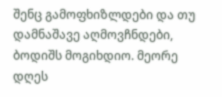შენც გამოფხიზლდები და თუ დამნაშავე აღმოვჩნდები, ბოდიშს მოგიხდიო. მეორე დღეს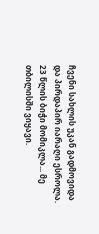ჩვენი სახლის უკან გადმოვიდა და პირდაპირ იარაღი ესროლა. 23 წლის ბიჭი მომიკლა... მე თბილისში ვიყავი.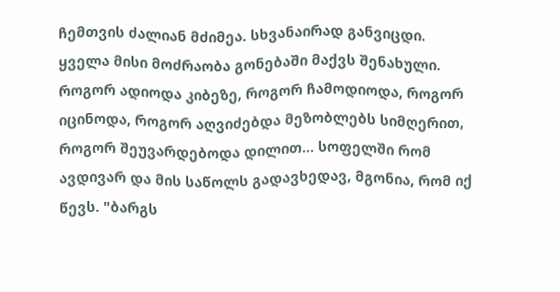ჩემთვის ძალიან მძიმეა. სხვანაირად განვიცდი. ყველა მისი მოძრაობა გონებაში მაქვს შენახული. როგორ ადიოდა კიბეზე, როგორ ჩამოდიოდა, როგორ იცინოდა, როგორ აღვიძებდა მეზობლებს სიმღერით, როგორ შეუვარდებოდა დილით... სოფელში რომ ავდივარ და მის საწოლს გადავხედავ, მგონია, რომ იქ წევს. "ბარგს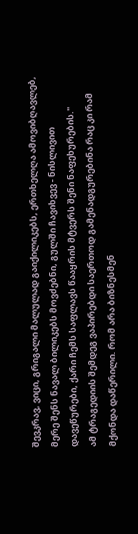შევკრავ, ვიცი, გრიგალი მალულად გაიქილიკებს, ერთხელღა ამოვიბღავლებ, მერე შენს ნავალ ბილიკებს მოვძებნი, გულში ჩავიხვევ - ნისლივით დავეწურები, ქარი ჩემს საფლავს წააყრის მტვერს შენი ნაფეხურების."
ამ ტრაგედიის შემდეგ ვაპირებდი საერთოდ გამენადგურებინა რაც კი რამ მქონდა დაწერილი. რომ არა ბიზნესმენ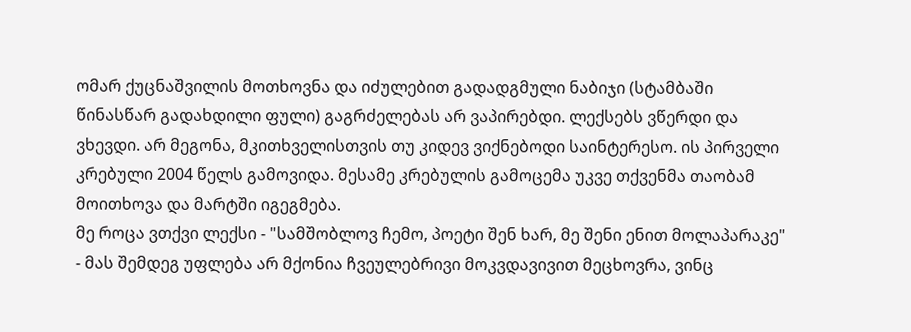ომარ ქუცნაშვილის მოთხოვნა და იძულებით გადადგმული ნაბიჯი (სტამბაში წინასწარ გადახდილი ფული) გაგრძელებას არ ვაპირებდი. ლექსებს ვწერდი და ვხევდი. არ მეგონა, მკითხველისთვის თუ კიდევ ვიქნებოდი საინტერესო. ის პირველი კრებული 2004 წელს გამოვიდა. მესამე კრებულის გამოცემა უკვე თქვენმა თაობამ მოითხოვა და მარტში იგეგმება.
მე როცა ვთქვი ლექსი - "სამშობლოვ ჩემო, პოეტი შენ ხარ, მე შენი ენით მოლაპარაკე" - მას შემდეგ უფლება არ მქონია ჩვეულებრივი მოკვდავივით მეცხოვრა, ვინც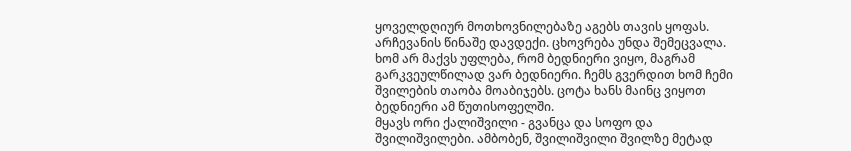ყოველდღიურ მოთხოვნილებაზე აგებს თავის ყოფას. არჩევანის წინაშე დავდექი. ცხოვრება უნდა შემეცვალა. ხომ არ მაქვს უფლება, რომ ბედნიერი ვიყო, მაგრამ გარკვეულწილად ვარ ბედნიერი. ჩემს გვერდით ხომ ჩემი შვილების თაობა მოაბიჯებს. ცოტა ხანს მაინც ვიყოთ ბედნიერი ამ წუთისოფელში.
მყავს ორი ქალიშვილი - გვანცა და სოფო და შვილიშვილები. ამბობენ, შვილიშვილი შვილზე მეტად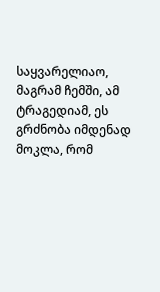საყვარელიაო, მაგრამ ჩემში, ამ ტრაგედიამ, ეს გრძნობა იმდენად მოკლა, რომ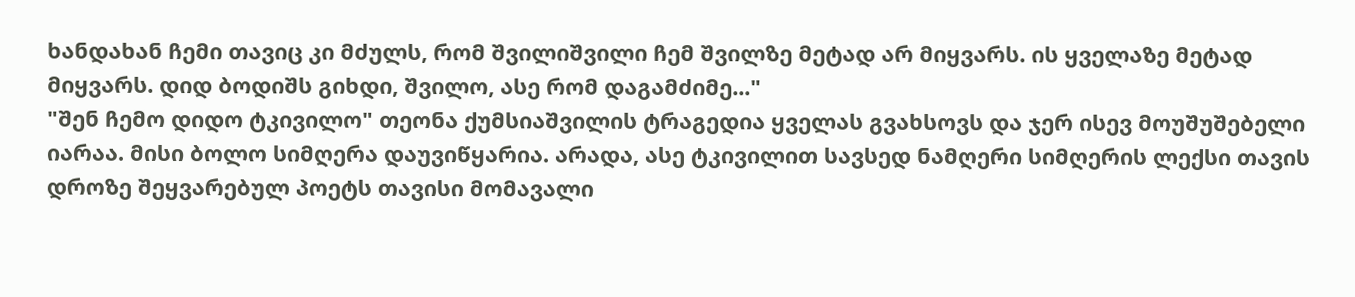ხანდახან ჩემი თავიც კი მძულს, რომ შვილიშვილი ჩემ შვილზე მეტად არ მიყვარს. ის ყველაზე მეტად მიყვარს. დიდ ბოდიშს გიხდი, შვილო, ასე რომ დაგამძიმე..."
"შენ ჩემო დიდო ტკივილო" თეონა ქუმსიაშვილის ტრაგედია ყველას გვახსოვს და ჯერ ისევ მოუშუშებელი იარაა. მისი ბოლო სიმღერა დაუვიწყარია. არადა, ასე ტკივილით სავსედ ნამღერი სიმღერის ლექსი თავის დროზე შეყვარებულ პოეტს თავისი მომავალი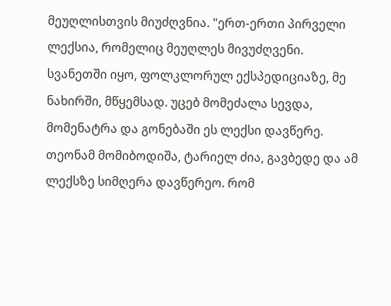მეუღლისთვის მიუძღვნია. "ერთ-ერთი პირველი ლექსია, რომელიც მეუღლეს მივუძღვენი. სვანეთში იყო, ფოლკლორულ ექსპედიციაზე, მე ნახირში, მწყემსად. უცებ მომეძალა სევდა, მომენატრა და გონებაში ეს ლექსი დავწერე. თეონამ მომიბოდიშა, ტარიელ ძია, გავბედე და ამ ლექსზე სიმღერა დავწერეო. რომ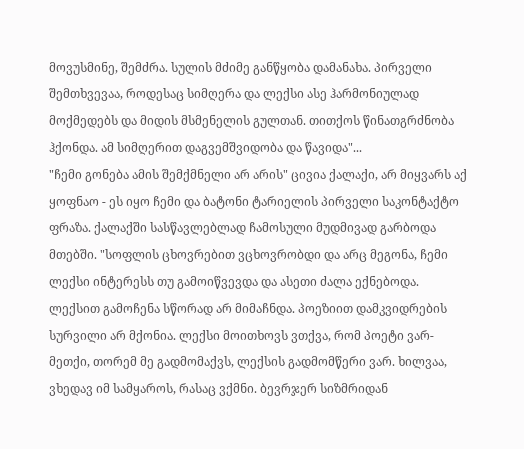მოვუსმინე, შემძრა. სულის მძიმე განწყობა დამანახა. პირველი შემთხვევაა, როდესაც სიმღერა და ლექსი ასე ჰარმონიულად მოქმედებს და მიდის მსმენელის გულთან. თითქოს წინათგრძნობა ჰქონდა. ამ სიმღერით დაგვემშვიდობა და წავიდა"...
"ჩემი გონება ამის შემქმნელი არ არის" ცივია ქალაქი, არ მიყვარს აქ ყოფნაო - ეს იყო ჩემი და ბატონი ტარიელის პირველი საკონტაქტო ფრაზა. ქალაქში სასწავლებლად ჩამოსული მუდმივად გარბოდა მთებში. "სოფლის ცხოვრებით ვცხოვრობდი და არც მეგონა, ჩემი ლექსი ინტერესს თუ გამოიწვევდა და ასეთი ძალა ექნებოდა. ლექსით გამოჩენა სწორად არ მიმაჩნდა. პოეზიით დამკვიდრების სურვილი არ მქონია. ლექსი მოითხოვს ვთქვა, რომ პოეტი ვარ-მეთქი, თორემ მე გადმომაქვს, ლექსის გადმომწერი ვარ. ხილვაა, ვხედავ იმ სამყაროს, რასაც ვქმნი. ბევრჯერ სიზმრიდან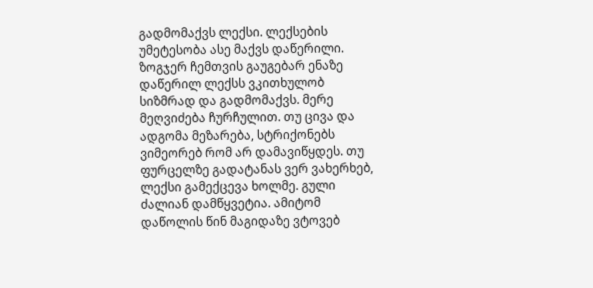გადმომაქვს ლექსი. ლექსების უმეტესობა ასე მაქვს დაწერილი. ზოგჯერ ჩემთვის გაუგებარ ენაზე დაწერილ ლექსს ვკითხულობ სიზმრად და გადმომაქვს. მერე მეღვიძება ჩურჩულით. თუ ცივა და ადგომა მეზარება, სტრიქონებს ვიმეორებ რომ არ დამავიწყდეს. თუ ფურცელზე გადატანას ვერ ვახერხებ, ლექსი გამექცევა ხოლმე. გული ძალიან დამწყვეტია. ამიტომ დაწოლის წინ მაგიდაზე ვტოვებ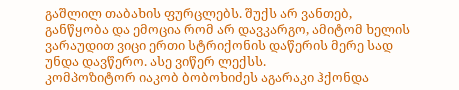გაშლილ თაბახის ფურცლებს. შუქს არ ვანთებ, განწყობა და ემოცია რომ არ დავკარგო, ამიტომ ხელის ვარაუდით ვიცი ერთი სტრიქონის დაწერის მერე სად უნდა დავწერო. ასე ვიწერ ლექსს.
კომპოზიტორ იაკობ ბობოხიძეს აგარაკი ჰქონდა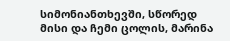სიმონიანთხევში, სწორედ მისი და ჩემი ცოლის, მარინა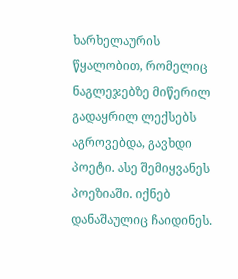ხარხელაურის წყალობით, რომელიც ნაგლეჯებზე მიწერილ გადაყრილ ლექსებს აგროვებდა, გავხდი პოეტი. ასე შემიყვანეს პოეზიაში. იქნებ დანაშაულიც ჩაიდინეს.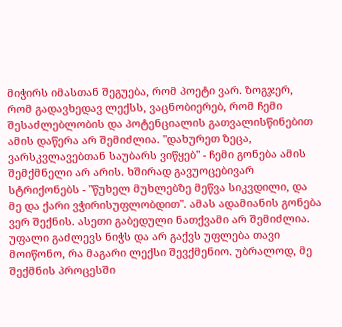მიჭირს იმასთან შეგუება, რომ პოეტი ვარ. ზოგჯერ, რომ გადავხედავ ლექსს, ვაცნობიერებ, რომ ჩემი შესაძლებლობის და პოტენციალის გათვალისწინებით ამის დაწერა არ შემიძლია. "დახურეთ ზეცა, ვარსკვლავებთან საუბარს ვიწყებ" - ჩემი გონება ამის შემქმნელი არ არის. ხშირად გავუოცებივარ სტრიქონებს - "წუხელ მუხლებზე მეწვა სიკვდილი, და მე და ქარი ვჭირისუფლობდით". ამას ადამიანის გონება ვერ შექნის. ასეთი გაბედული ნათქვამი არ შემიძლია. უფალი გაძლევს ნიჭს და არ გაქვს უფლება თავი მოიწონო, რა მაგარი ლექსი შევქმენიო. უბრალოდ, მე შექმნის პროცესში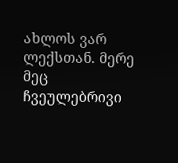ახლოს ვარ ლექსთან. მერე მეც ჩვეულებრივი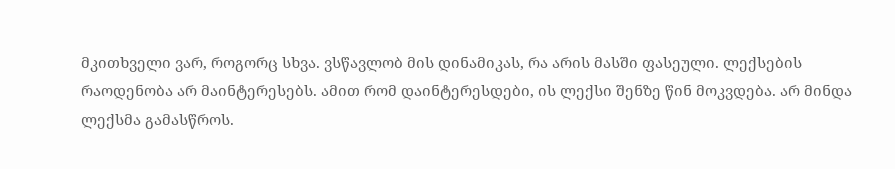მკითხველი ვარ, როგორც სხვა. ვსწავლობ მის დინამიკას, რა არის მასში ფასეული. ლექსების რაოდენობა არ მაინტერესებს. ამით რომ დაინტერესდები, ის ლექსი შენზე წინ მოკვდება. არ მინდა ლექსმა გამასწროს.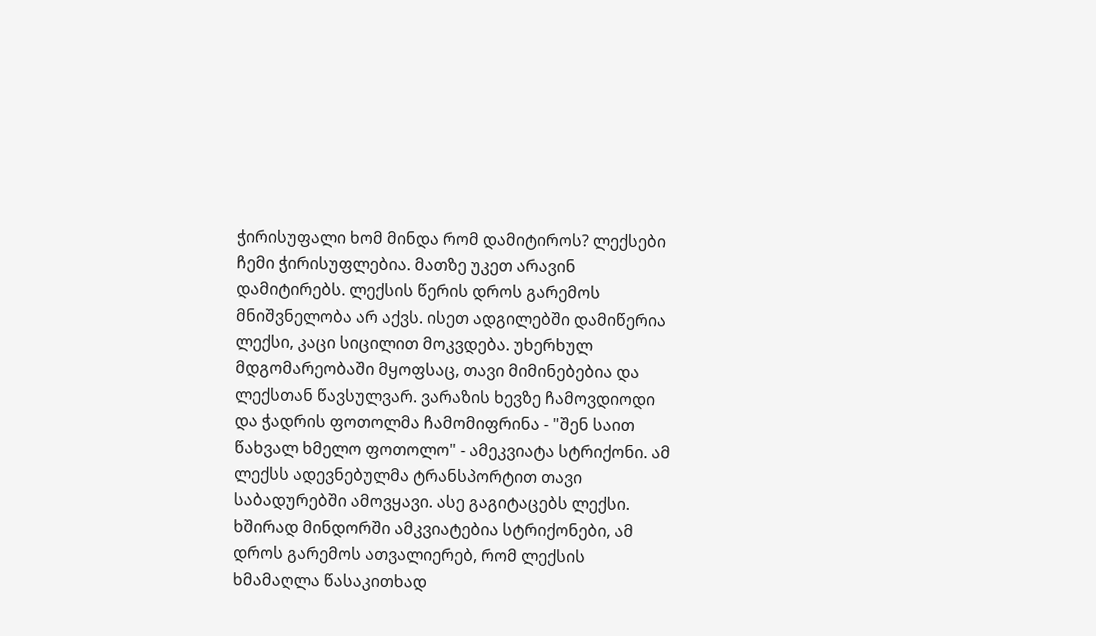ჭირისუფალი ხომ მინდა რომ დამიტიროს? ლექსები ჩემი ჭირისუფლებია. მათზე უკეთ არავინ დამიტირებს. ლექსის წერის დროს გარემოს მნიშვნელობა არ აქვს. ისეთ ადგილებში დამიწერია ლექსი, კაცი სიცილით მოკვდება. უხერხულ მდგომარეობაში მყოფსაც, თავი მიმინებებია და ლექსთან წავსულვარ. ვარაზის ხევზე ჩამოვდიოდი და ჭადრის ფოთოლმა ჩამომიფრინა - "შენ საით წახვალ ხმელო ფოთოლო" - ამეკვიატა სტრიქონი. ამ ლექსს ადევნებულმა ტრანსპორტით თავი საბადურებში ამოვყავი. ასე გაგიტაცებს ლექსი. ხშირად მინდორში ამკვიატებია სტრიქონები, ამ დროს გარემოს ათვალიერებ, რომ ლექსის ხმამაღლა წასაკითხად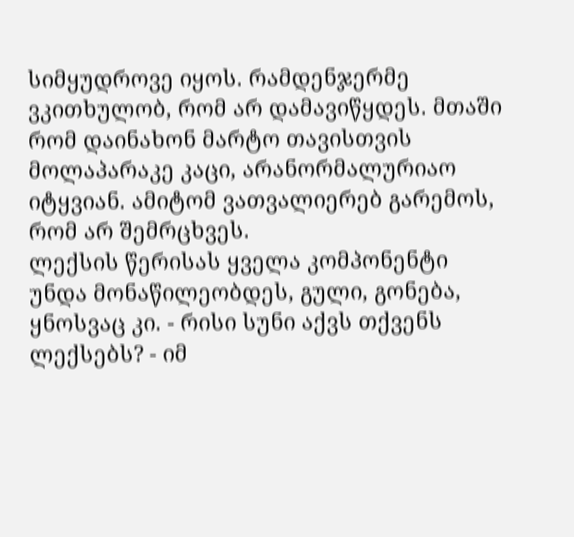სიმყუდროვე იყოს. რამდენჯერმე ვკითხულობ, რომ არ დამავიწყდეს. მთაში რომ დაინახონ მარტო თავისთვის მოლაპარაკე კაცი, არანორმალურიაო იტყვიან. ამიტომ ვათვალიერებ გარემოს, რომ არ შემრცხვეს.
ლექსის წერისას ყველა კომპონენტი უნდა მონაწილეობდეს, გული, გონება, ყნოსვაც კი. - რისი სუნი აქვს თქვენს ლექსებს? - იმ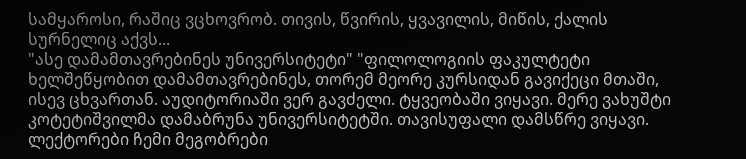სამყაროსი, რაშიც ვცხოვრობ. თივის, წვირის, ყვავილის, მიწის, ქალის სურნელიც აქვს...
"ასე დამამთავრებინეს უნივერსიტეტი" "ფილოლოგიის ფაკულტეტი ხელშეწყობით დამამთავრებინეს, თორემ მეორე კურსიდან გავიქეცი მთაში, ისევ ცხვართან. აუდიტორიაში ვერ გავძელი. ტყვეობაში ვიყავი. მერე ვახუშტი კოტეტიშვილმა დამაბრუნა უნივერსიტეტში. თავისუფალი დამსწრე ვიყავი. ლექტორები ჩემი მეგობრები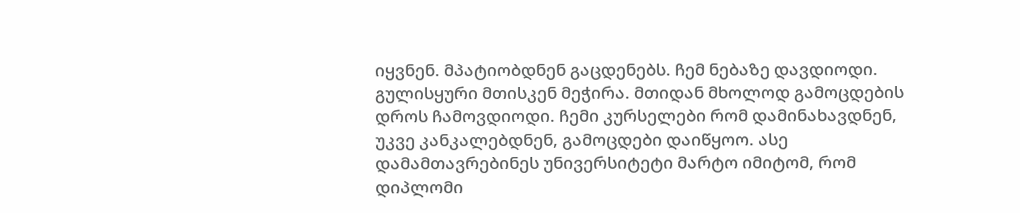იყვნენ. მპატიობდნენ გაცდენებს. ჩემ ნებაზე დავდიოდი. გულისყური მთისკენ მეჭირა. მთიდან მხოლოდ გამოცდების დროს ჩამოვდიოდი. ჩემი კურსელები რომ დამინახავდნენ, უკვე კანკალებდნენ, გამოცდები დაიწყოო. ასე დამამთავრებინეს უნივერსიტეტი მარტო იმიტომ, რომ დიპლომი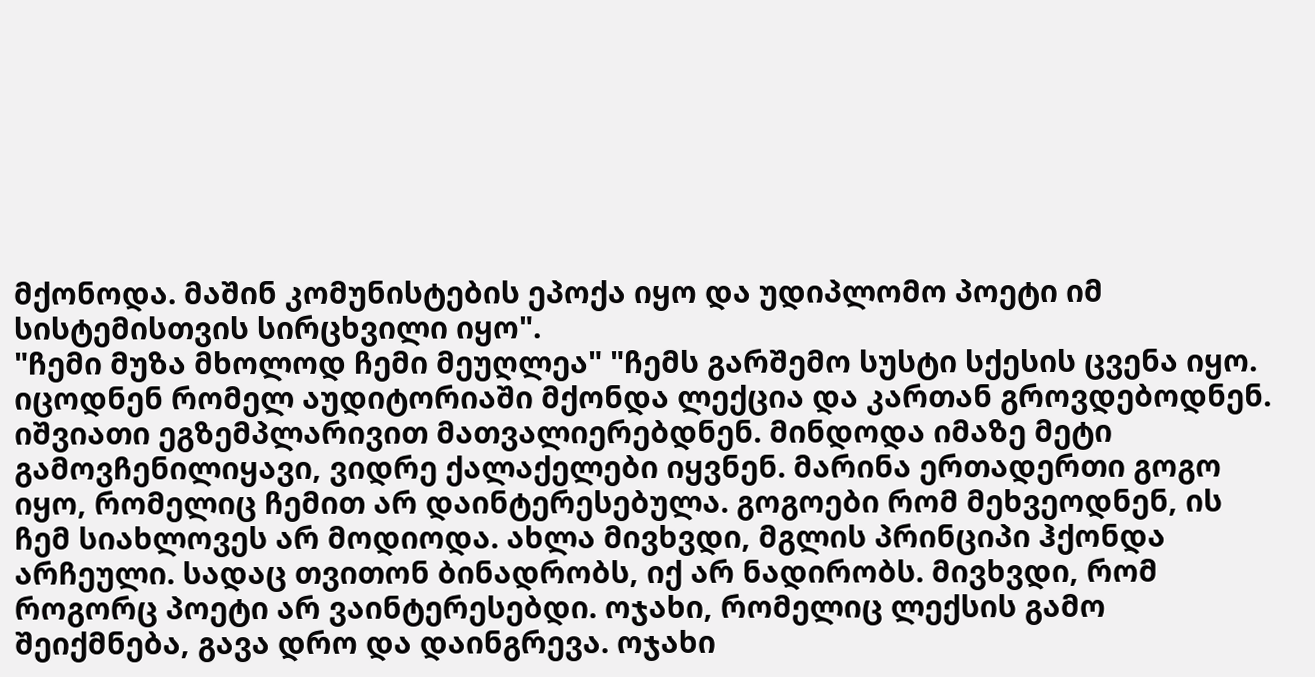მქონოდა. მაშინ კომუნისტების ეპოქა იყო და უდიპლომო პოეტი იმ სისტემისთვის სირცხვილი იყო".
"ჩემი მუზა მხოლოდ ჩემი მეუღლეა" "ჩემს გარშემო სუსტი სქესის ცვენა იყო. იცოდნენ რომელ აუდიტორიაში მქონდა ლექცია და კართან გროვდებოდნენ. იშვიათი ეგზემპლარივით მათვალიერებდნენ. მინდოდა იმაზე მეტი გამოვჩენილიყავი, ვიდრე ქალაქელები იყვნენ. მარინა ერთადერთი გოგო იყო, რომელიც ჩემით არ დაინტერესებულა. გოგოები რომ მეხვეოდნენ, ის ჩემ სიახლოვეს არ მოდიოდა. ახლა მივხვდი, მგლის პრინციპი ჰქონდა არჩეული. სადაც თვითონ ბინადრობს, იქ არ ნადირობს. მივხვდი, რომ როგორც პოეტი არ ვაინტერესებდი. ოჯახი, რომელიც ლექსის გამო შეიქმნება, გავა დრო და დაინგრევა. ოჯახი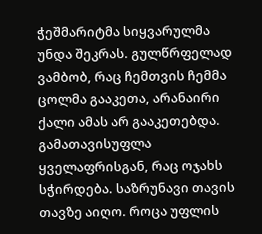ჭეშმარიტმა სიყვარულმა უნდა შეკრას. გულწრფელად ვამბობ, რაც ჩემთვის ჩემმა ცოლმა გააკეთა, არანაირი ქალი ამას არ გააკეთებდა. გამათავისუფლა ყველაფრისგან, რაც ოჯახს სჭირდება. საზრუნავი თავის თავზე აიღო. როცა უფლის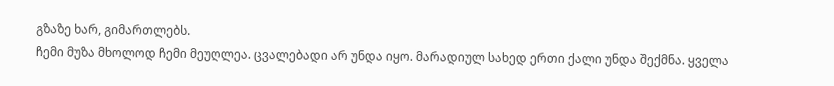გზაზე ხარ, გიმართლებს.
ჩემი მუზა მხოლოდ ჩემი მეუღლეა. ცვალებადი არ უნდა იყო. მარადიულ სახედ ერთი ქალი უნდა შექმნა. ყველა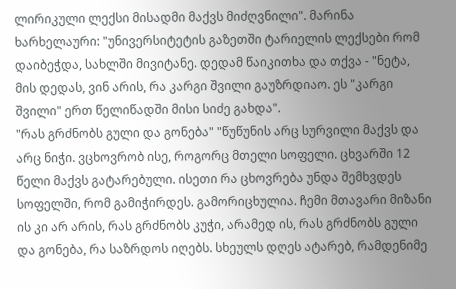ლირიკული ლექსი მისადმი მაქვს მიძღვნილი". მარინა ხარხელაური: "უნივერსიტეტის გაზეთში ტარიელის ლექსები რომ დაიბეჭდა, სახლში მივიტანე. დედამ წაიკითხა და თქვა - "ნეტა, მის დედას, ვინ არის, რა კარგი შვილი გაუზრდიაო. ეს "კარგი შვილი" ერთ წელიწადში მისი სიძე გახდა".
"რას გრძნობს გული და გონება" "წუწუნის არც სურვილი მაქვს და არც ნიჭი. ვცხოვრობ ისე, როგორც მთელი სოფელი. ცხვარში 12 წელი მაქვს გატარებული. ისეთი რა ცხოვრება უნდა შემხვდეს სოფელში, რომ გამიჭირდეს. გამორიცხულია. ჩემი მთავარი მიზანი ის კი არ არის, რას გრძნობს კუჭი, არამედ ის, რას გრძნობს გული და გონება, რა საზრდოს იღებს. სხეულს დღეს ატარებ, რამდენიმე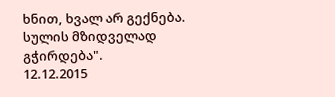ხნით, ხვალ არ გექნება. სულის მზიდველად გჭირდება".
12.12.2015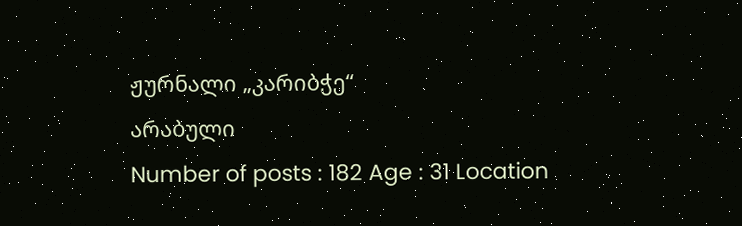ჟურნალი „კარიბჭე“
არაბული
Number of posts : 182 Age : 31 Location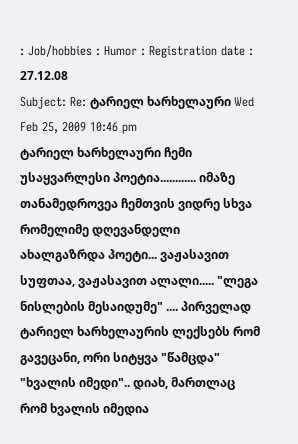: Job/hobbies : Humor : Registration date : 27.12.08
Subject: Re: ტარიელ ხარხელაური Wed Feb 25, 2009 10:46 pm
ტარიელ ხარხელაური ჩემი უსაყვარლესი პოეტია............ იმაზე თანამედროვეა ჩემთვის ვიდრე სხვა რომელიმე დღევანდელი ახალგაზრდა პოეტი... ვაჟასავით სუფთაა, ვაჟასავით ალალი..... "ლეგა ნისლების მესაიდუმე" .... პირველად ტარიელ ხარხელაურის ლექსებს რომ გავეცანი, ორი სიტყვა "წამცდა" "ხვალის იმედი".. დიახ, მართლაც რომ ხვალის იმედია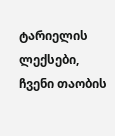ტარიელის ლექსები, ჩვენი თაობის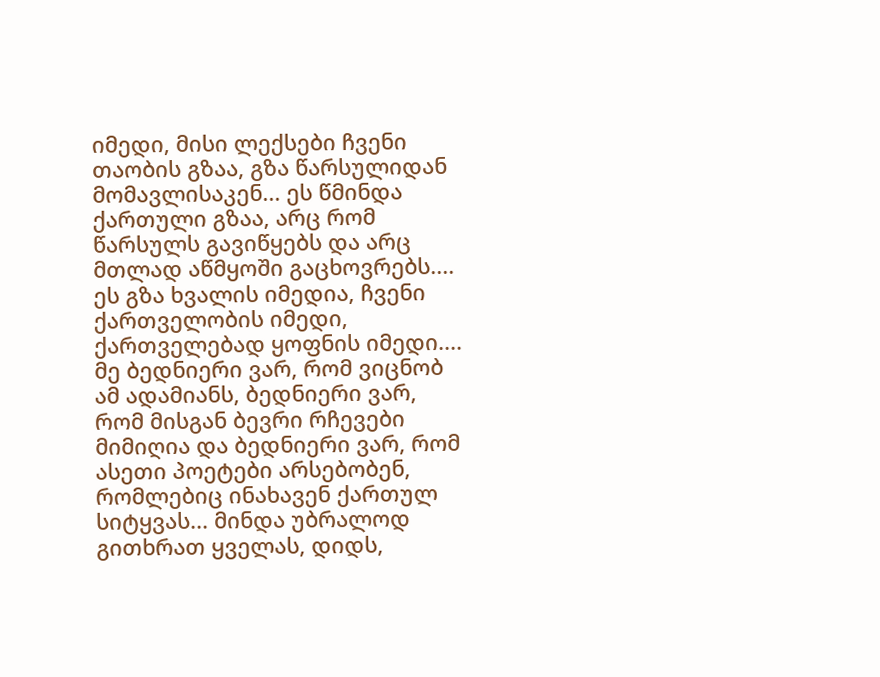იმედი, მისი ლექსები ჩვენი თაობის გზაა, გზა წარსულიდან მომავლისაკენ... ეს წმინდა ქართული გზაა, არც რომ წარსულს გავიწყებს და არც მთლად აწმყოში გაცხოვრებს.... ეს გზა ხვალის იმედია, ჩვენი ქართველობის იმედი, ქართველებად ყოფნის იმედი.... მე ბედნიერი ვარ, რომ ვიცნობ ამ ადამიანს, ბედნიერი ვარ, რომ მისგან ბევრი რჩევები მიმიღია და ბედნიერი ვარ, რომ ასეთი პოეტები არსებობენ, რომლებიც ინახავენ ქართულ სიტყვას... მინდა უბრალოდ გითხრათ ყველას, დიდს,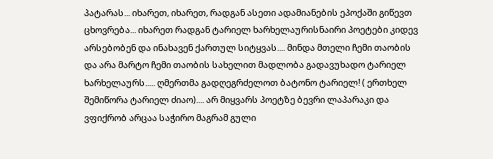პატარას... იხარეთ, იხარეთ, რადგან ასეთი ადამიანების ეპოქაში გიწევთ ცხოვრება... იხარეთ რადგან ტარიელ ხარხელაურისნაირი პოეტები კიდევ არსებობენ და ინახავენ ქართულ სიტყვას.... მინდა მთელი ჩემი თაობის და არა მარტო ჩემი თაობის სახელით მადლობა გადავუხადო ტარიელ ხარხელაურს..... ღმერთმა გადღეგრძელოთ ბატონო ტარიელ! ( ერთხელ შემიწორა ტარიელ ძიაო).... არ მიყვარს პოეტზე ბევრი ლაპარაკი და ვფიქრობ არცაა საჭირო მაგრამ გული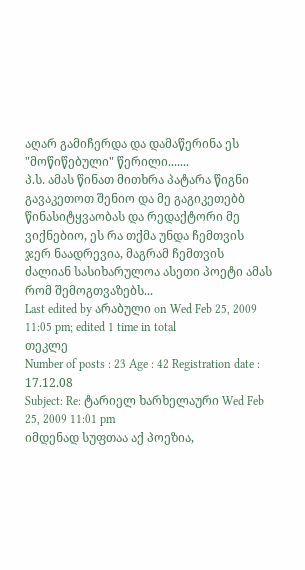აღარ გამიჩერდა და დამაწერინა ეს "მოწიწებული" წერილი.......
პ.ს. ამას წინათ მითხრა პატარა წიგნი გავაკეთოთ შენიო და მე გაგიკეთებბ წინასიტყვაობას და რედაქტორი მე ვიქნებიო, ეს რა თქმა უნდა ჩემთვის ჯერ ნაადრევია, მაგრამ ჩემთვის ძალიან სასიხარულოა ასეთი პოეტი ამას რომ შემოგთვაზებს...
Last edited by არაბული on Wed Feb 25, 2009 11:05 pm; edited 1 time in total
თეკლე
Number of posts : 23 Age : 42 Registration date : 17.12.08
Subject: Re: ტარიელ ხარხელაური Wed Feb 25, 2009 11:01 pm
იმდენად სუფთაა აქ პოეზია,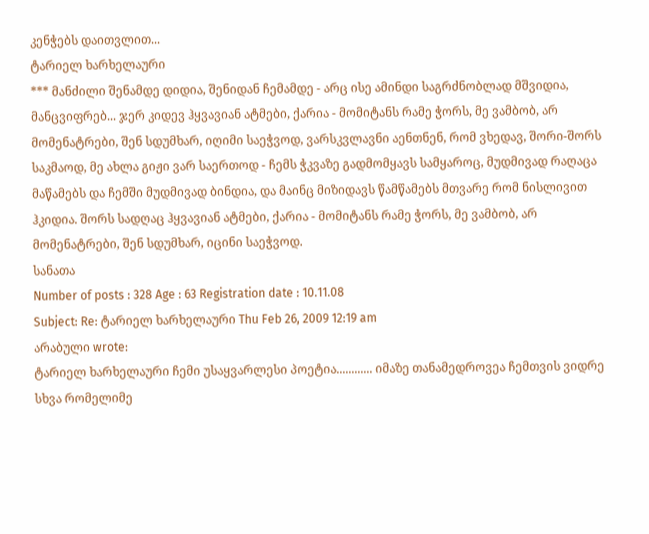კენჭებს დაითვლით...
ტარიელ ხარხელაური
*** მანძილი შენამდე დიდია, შენიდან ჩემამდე - არც ისე ამინდი საგრძნობლად მშვიდია, მანცვიფრებ... ჯერ კიდევ ჰყვავიან ატმები, ქარია - მომიტანს რამე ჭორს, მე ვამბობ, არ მომენატრები, შენ სდუმხარ, იღიმი საეჭვოდ, ვარსკვლავნი აენთნენ, რომ ვხედავ, შორი-შორს საკმაოდ, მე ახლა გიჟი ვარ საერთოდ - ჩემს ჭკვაზე გადმომყავს სამყაროც, მუდმივად რაღაცა მაწამებს და ჩემში მუდმივად ბინდია, და მაინც მიზიდავს წამწამებს მთვარე რომ ნისლივით ჰკიდია. შორს სადღაც ჰყვავიან ატმები, ქარია - მომიტანს რამე ჭორს, მე ვამბობ, არ მომენატრები, შენ სდუმხარ, იცინი საეჭვოდ.
სანათა
Number of posts : 328 Age : 63 Registration date : 10.11.08
Subject: Re: ტარიელ ხარხელაური Thu Feb 26, 2009 12:19 am
არაბული wrote:
ტარიელ ხარხელაური ჩემი უსაყვარლესი პოეტია............ იმაზე თანამედროვეა ჩემთვის ვიდრე სხვა რომელიმე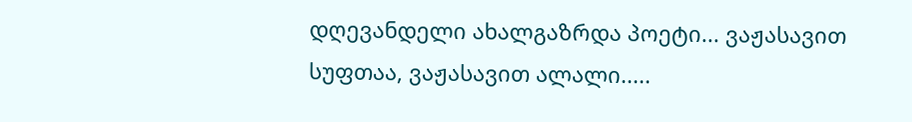დღევანდელი ახალგაზრდა პოეტი... ვაჟასავით სუფთაა, ვაჟასავით ალალი.....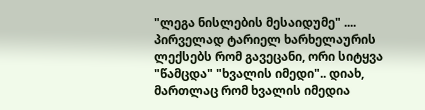"ლეგა ნისლების მესაიდუმე" .... პირველად ტარიელ ხარხელაურის ლექსებს რომ გავეცანი, ორი სიტყვა "წამცდა" "ხვალის იმედი".. დიახ, მართლაც რომ ხვალის იმედია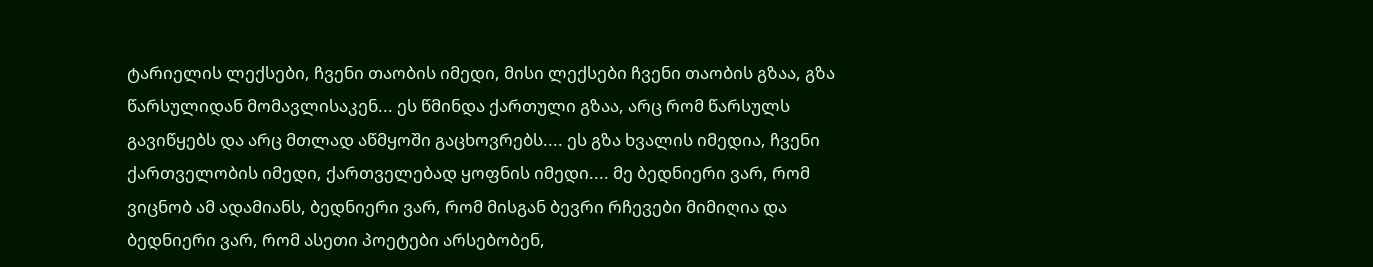ტარიელის ლექსები, ჩვენი თაობის იმედი, მისი ლექსები ჩვენი თაობის გზაა, გზა წარსულიდან მომავლისაკენ... ეს წმინდა ქართული გზაა, არც რომ წარსულს გავიწყებს და არც მთლად აწმყოში გაცხოვრებს.... ეს გზა ხვალის იმედია, ჩვენი ქართველობის იმედი, ქართველებად ყოფნის იმედი.... მე ბედნიერი ვარ, რომ ვიცნობ ამ ადამიანს, ბედნიერი ვარ, რომ მისგან ბევრი რჩევები მიმიღია და ბედნიერი ვარ, რომ ასეთი პოეტები არსებობენ,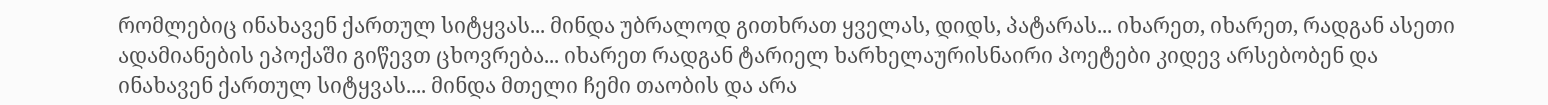რომლებიც ინახავენ ქართულ სიტყვას... მინდა უბრალოდ გითხრათ ყველას, დიდს, პატარას... იხარეთ, იხარეთ, რადგან ასეთი ადამიანების ეპოქაში გიწევთ ცხოვრება... იხარეთ რადგან ტარიელ ხარხელაურისნაირი პოეტები კიდევ არსებობენ და ინახავენ ქართულ სიტყვას.... მინდა მთელი ჩემი თაობის და არა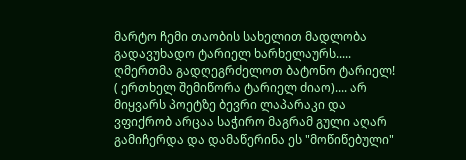მარტო ჩემი თაობის სახელით მადლობა გადავუხადო ტარიელ ხარხელაურს..... ღმერთმა გადღეგრძელოთ ბატონო ტარიელ! ( ერთხელ შემიწორა ტარიელ ძიაო).... არ მიყვარს პოეტზე ბევრი ლაპარაკი და ვფიქრობ არცაა საჭირო მაგრამ გული აღარ გამიჩერდა და დამაწერინა ეს "მოწიწებული"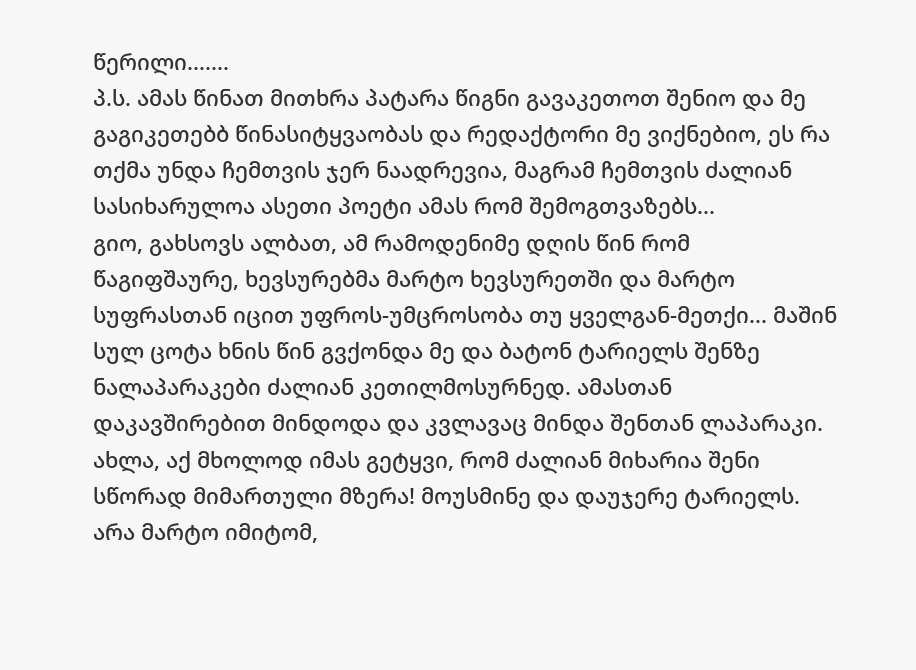წერილი.......
პ.ს. ამას წინათ მითხრა პატარა წიგნი გავაკეთოთ შენიო და მე გაგიკეთებბ წინასიტყვაობას და რედაქტორი მე ვიქნებიო, ეს რა თქმა უნდა ჩემთვის ჯერ ნაადრევია, მაგრამ ჩემთვის ძალიან სასიხარულოა ასეთი პოეტი ამას რომ შემოგთვაზებს...
გიო, გახსოვს ალბათ, ამ რამოდენიმე დღის წინ რომ წაგიფშაურე, ხევსურებმა მარტო ხევსურეთში და მარტო სუფრასთან იცით უფროს-უმცროსობა თუ ყველგან-მეთქი... მაშინ სულ ცოტა ხნის წინ გვქონდა მე და ბატონ ტარიელს შენზე ნალაპარაკები ძალიან კეთილმოსურნედ. ამასთან დაკავშირებით მინდოდა და კვლავაც მინდა შენთან ლაპარაკი. ახლა, აქ მხოლოდ იმას გეტყვი, რომ ძალიან მიხარია შენი სწორად მიმართული მზერა! მოუსმინე და დაუჯერე ტარიელს. არა მარტო იმიტომ,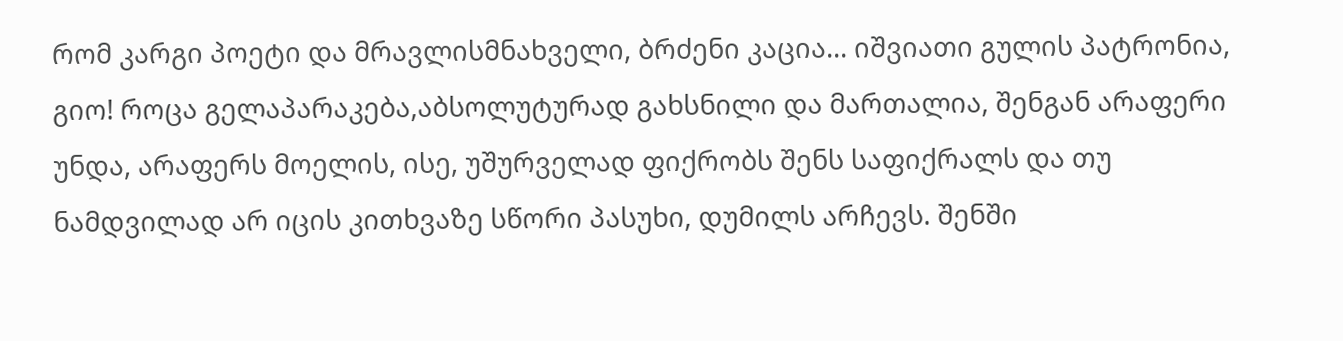რომ კარგი პოეტი და მრავლისმნახველი, ბრძენი კაცია... იშვიათი გულის პატრონია, გიო! როცა გელაპარაკება,აბსოლუტურად გახსნილი და მართალია, შენგან არაფერი უნდა, არაფერს მოელის, ისე, უშურველად ფიქრობს შენს საფიქრალს და თუ ნამდვილად არ იცის კითხვაზე სწორი პასუხი, დუმილს არჩევს. შენში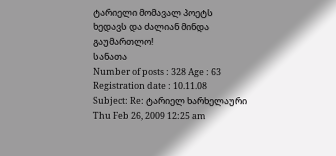ტარიელი მომავალ პოეტს ხედავს და ძალიან მინდა გაუმართლო!
სანათა
Number of posts : 328 Age : 63 Registration date : 10.11.08
Subject: Re: ტარიელ ხარხელაური Thu Feb 26, 2009 12:25 am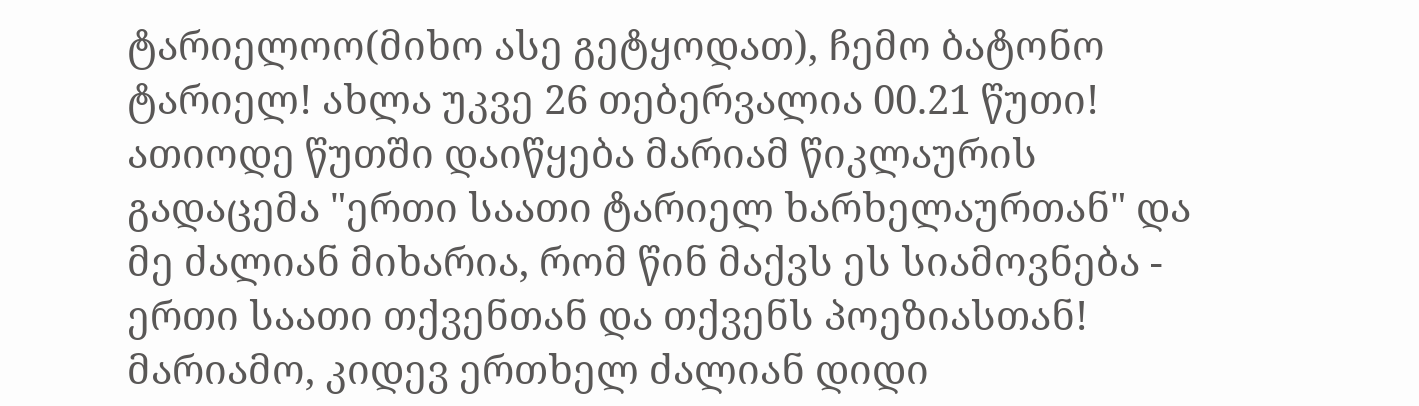ტარიელოო(მიხო ასე გეტყოდათ), ჩემო ბატონო ტარიელ! ახლა უკვე 26 თებერვალია 00.21 წუთი! ათიოდე წუთში დაიწყება მარიამ წიკლაურის გადაცემა "ერთი საათი ტარიელ ხარხელაურთან" და მე ძალიან მიხარია, რომ წინ მაქვს ეს სიამოვნება - ერთი საათი თქვენთან და თქვენს პოეზიასთან!
მარიამო, კიდევ ერთხელ ძალიან დიდი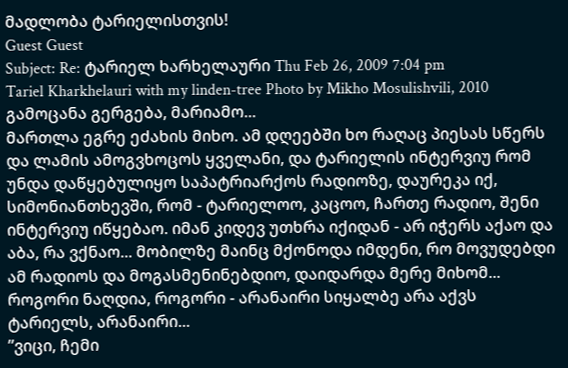მადლობა ტარიელისთვის!
Guest Guest
Subject: Re: ტარიელ ხარხელაური Thu Feb 26, 2009 7:04 pm
Tariel Kharkhelauri with my linden-tree Photo by Mikho Mosulishvili, 2010
გამოცანა გერგება, მარიამო...
მართლა ეგრე ეძახის მიხო. ამ დღეებში ხო რაღაც პიესას სწერს და ლამის ამოგვხოცოს ყველანი, და ტარიელის ინტერვიუ რომ უნდა დაწყებულიყო საპატრიარქოს რადიოზე, დაურეკა იქ, სიმონიანთხევში, რომ - ტარიელოო, კაცოო, ჩართე რადიო, შენი ინტერვიუ იწყებაო. იმან კიდევ უთხრა იქიდან - არ იჭერს აქაო და აბა, რა ვქნაო... მობილზე მაინც მქონოდა იმდენი, რო მოვუდებდი ამ რადიოს და მოგასმენინებდიო, დაიდარდა მერე მიხომ...
როგორი ნაღდია, როგორი - არანაირი სიყალბე არა აქვს ტარიელს, არანაირი...
”ვიცი, ჩემი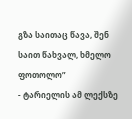გზა საითაც წავა, შენ საით წახვალ, ხმელო ფოთოლო”
- ტარიელის ამ ლექსზე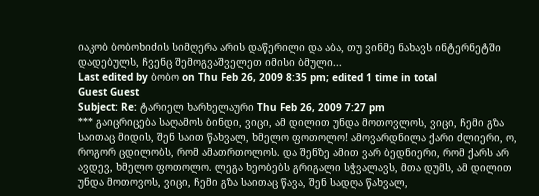იაკობ ბობოხიძის სიმღერა არის დაწერილი და აბა, თუ ვინმე ნახავს ინტერნეტში დადებულს, ჩვენც შემოგვაშველეთ იმისი ბმული...
Last edited by ბობო on Thu Feb 26, 2009 8:35 pm; edited 1 time in total
Guest Guest
Subject: Re: ტარიელ ხარხელაური Thu Feb 26, 2009 7:27 pm
*** გაიცრიცება საღამოს ბინდი, ვიცი, ამ დილით უნდა მოთოვლოს, ვიცი, ჩემი გზა საითაც მიდის, შენ საით წახვალ, ხმელო ფოთოლო! ამოვარდნილა ქარი ძლიერი, ო, როგორ ცდილობს, რომ ამათრთოლოს. და შენზე ამით ვარ ბედნიერი, რომ ქარს არ ავდევ, ხმელო ფოთოლო. ლეგა ხეობებს გრიგალი სჭვალავს, მთა დუმს, ამ დილით უნდა მოთოვოს, ვიცი, ჩემი გზა საითაც წავა, შენ სადღა წახვალ,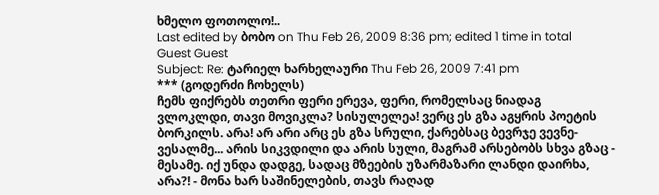ხმელო ფოთოლო!..
Last edited by ბობო on Thu Feb 26, 2009 8:36 pm; edited 1 time in total
Guest Guest
Subject: Re: ტარიელ ხარხელაური Thu Feb 26, 2009 7:41 pm
*** (გოდერძი ჩოხელს)
ჩემს ფიქრებს თეთრი ფერი ერევა, ფერი, რომელსაც ნიადაგ ვლოკლდი, თავი მოვიკლა? სისულელეა! ვერც ეს გზა აგყრის პოეტის ბორკილს. არა! არ არი არც ეს გზა სრული, ქარებსაც ბევრჯე ვევნე-ვესალმე... არის სიკვდილი და არის სული, მაგრამ არსებობს სხვა გზაც - მესამე. იქ უნდა დადგე, სადაც მზეების უზარმაზარი ლანდი დაირხა, არა?! - მონა ხარ საშინელების, თავს რაღად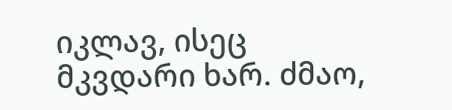იკლავ, ისეც მკვდარი ხარ. ძმაო,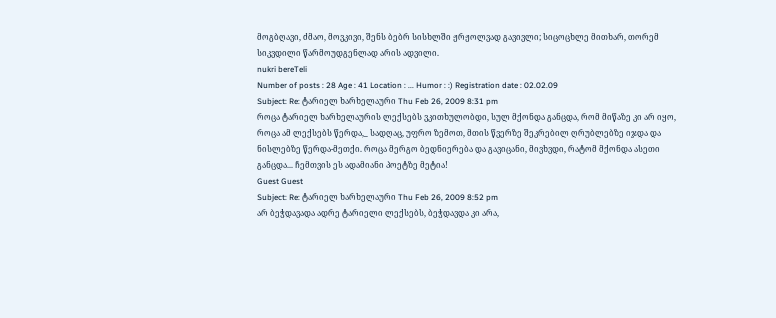მოგბღავი, ძმაო, მოვკივი, შენს ბებრ სისხლში ჟრჟოლვად გავივლი; სიცოცხლე მითხარ, თორემ სიკვდილი წარმოუდგენლად არის ადვილი.
nukri bereTeli
Number of posts : 28 Age : 41 Location : ... Humor : :) Registration date : 02.02.09
Subject: Re: ტარიელ ხარხელაური Thu Feb 26, 2009 8:31 pm
როცა ტარიელ ხარხელაურის ლექსებს ვკითხულობდი, სულ მქონდა განცდა, რომ მიწაზე კი არ იყო, როცა ამ ლექსებს წერდა,_ სადღაც, უფრო ზემოთ, მთის წვერზე შეკრებილ ღრუბლებზე იჯდა და ნისლებზე წერდა-მეთქი. როცა მერგო ბედნიერება და გავიცანი, მივხვდი, რატომ მქონდა ასეთი განცდა... ჩემთვის ეს ადამიანი პოეტზე მეტია!
Guest Guest
Subject: Re: ტარიელ ხარხელაური Thu Feb 26, 2009 8:52 pm
არ ბეჭდავადა ადრე ტარიელი ლექსებს, ბეჭდავდა კი არა,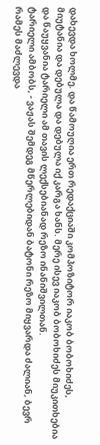დახევდა ხოლმე. და წამოუღია ერთ რედაქციაში კომპოზიტორ იაკობ ბობოხიძეს, მიუტანია და დებულა და დებულა იქ კარგა ხანს. მერე ისევ იაკობ ბობოხიძეს მიუკითხებია და წაუყვანია ტარიელი ამ თავის ლექსებიანად რეზო ინანიშვილთან.
ტარიელი ამბობს, - ვაჟას შემდეგ მწერლებიდან ბატონი რეზო მიყვარდა ძალიან, ბევრ რამეს მაძლევდა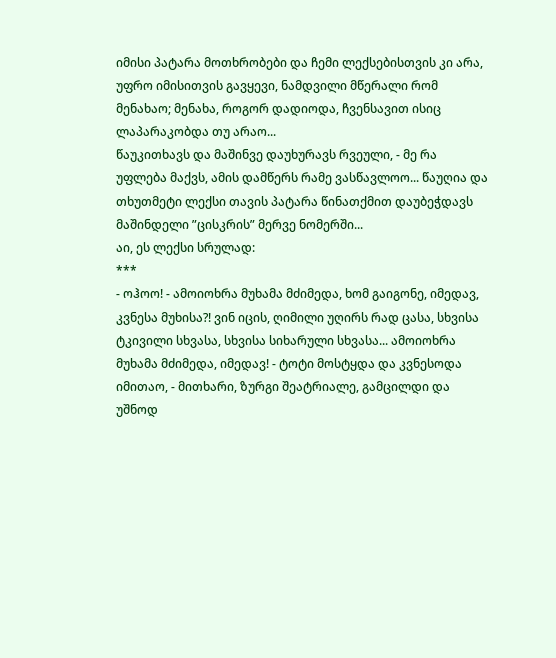იმისი პატარა მოთხრობები და ჩემი ლექსებისთვის კი არა, უფრო იმისითვის გავყევი, ნამდვილი მწერალი რომ მენახაო; მენახა, როგორ დადიოდა, ჩვენსავით ისიც ლაპარაკობდა თუ არაო...
წაუკითხავს და მაშინვე დაუხურავს რვეული, - მე რა უფლება მაქვს, ამის დამწერს რამე ვასწავლოო... წაუღია და თხუთმეტი ლექსი თავის პატარა წინათქმით დაუბეჭდავს მაშინდელი ”ცისკრის” მერვე ნომერში...
აი, ეს ლექსი სრულად:
***
- ოჰოო! - ამოიოხრა მუხამა მძიმედა, ხომ გაიგონე, იმედავ, კვნესა მუხისა?! ვინ იცის, ღიმილი უღირს რად ცასა, სხვისა ტკივილი სხვასა, სხვისა სიხარული სხვასა... ამოიოხრა მუხამა მძიმედა, იმედავ! - ტოტი მოსტყდა და კვნესოდა იმითაო, - მითხარი, ზურგი შეატრიალე, გამცილდი და უშნოდ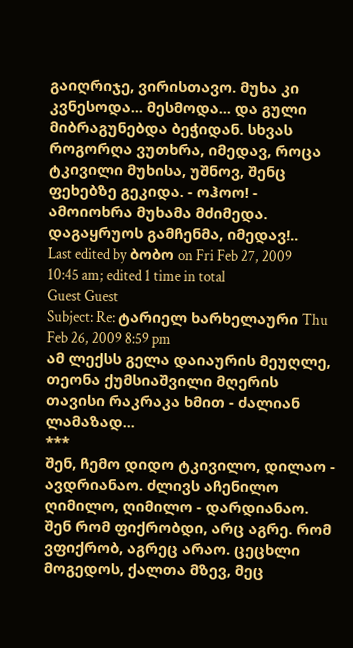გაიღრიჯე, ვირისთავო. მუხა კი კვნესოდა... მესმოდა... და გული მიბრაგუნებდა ბეჭიდან. სხვას როგორღა ვუთხრა, იმედავ, როცა ტკივილი მუხისა, უშნოვ, შენც ფეხებზე გეკიდა. - ოჰოო! - ამოიოხრა მუხამა მძიმედა. დაგაყრუოს გამჩენმა, იმედავ!..
Last edited by ბობო on Fri Feb 27, 2009 10:45 am; edited 1 time in total
Guest Guest
Subject: Re: ტარიელ ხარხელაური Thu Feb 26, 2009 8:59 pm
ამ ლექსს გელა დაიაურის მეუღლე, თეონა ქუმსიაშვილი მღერის თავისი რაკრაკა ხმით - ძალიან ლამაზად...
***
შენ, ჩემო დიდო ტკივილო, დილაო - ავდრიანაო. ძლივს აჩენილო ღიმილო, ღიმილო - დარდიანაო. შენ რომ ფიქრობდი, არც აგრე. რომ ვფიქრობ, აგრეც არაო. ცეცხლი მოგედოს, ქალთა მზევ, მეც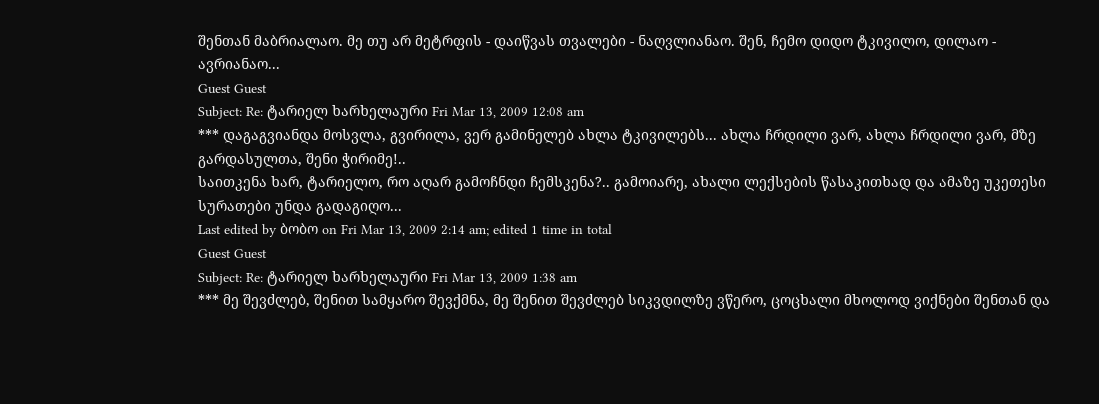შენთან მაბრიალაო. მე თუ არ მეტრფის - დაიწვას თვალები - ნაღვლიანაო. შენ, ჩემო დიდო ტკივილო, დილაო - ავრიანაო...
Guest Guest
Subject: Re: ტარიელ ხარხელაური Fri Mar 13, 2009 12:08 am
*** დაგაგვიანდა მოსვლა, გვირილა, ვერ გამინელებ ახლა ტკივილებს... ახლა ჩრდილი ვარ, ახლა ჩრდილი ვარ, მზე გარდასულთა, შენი ჭირიმე!..
საითკენა ხარ, ტარიელო, რო აღარ გამოჩნდი ჩემსკენა?.. გამოიარე, ახალი ლექსების წასაკითხად და ამაზე უკეთესი სურათები უნდა გადაგიღო...
Last edited by ბობო on Fri Mar 13, 2009 2:14 am; edited 1 time in total
Guest Guest
Subject: Re: ტარიელ ხარხელაური Fri Mar 13, 2009 1:38 am
*** მე შევძლებ, შენით სამყარო შევქმნა, მე შენით შევძლებ სიკვდილზე ვწერო, ცოცხალი მხოლოდ ვიქნები შენთან და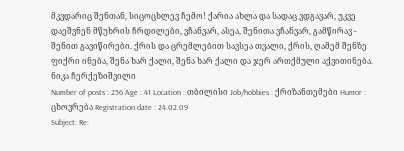მკვდარიც შენთან, სიცოცხლევ ჩემო! ქარია ახლა და სადაც ვდგავარ, უკვე დაეშვნენ მწუხრის ჩრდილები, ვჩანვარ, ასეა, შენითა ვჩანვარ, გამწირავ - შენით გავიწირები. ქრის და ცრემლებით სავსეა თვალი, ქრის, ღამემ შენზე ფიქრი ინება, შენა ხარ ქალი, შენა ხარ ქალი და ჯერ ართქმული აქვითინება.
ნიკა ჩერქეზიშვილი
Number of posts : 256 Age : 41 Location : თბილისი Job/hobbies : ქრიზანთემები Humor : ცხოვრება Registration date : 24.02.09
Subject: Re: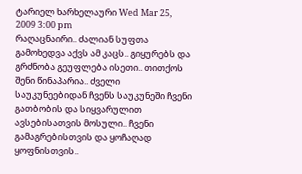ტარიელ ხარხელაური Wed Mar 25, 2009 3:00 pm
რაღაცნაირი.. ძალიან სუფთა გამოხედვა აქვს ამ კაცს.. გიყურებს და გრძნობა გეუფლება ისეთი.. თითქოს შენი წინაპარია.. ძველი საუკუნეებიდან ჩვენს საუკუნეში ჩვენი გათბობის და სიყვარულით ავსებისათვის მოსული.. ჩვენი გამაგრებისთვის და ყოჩაღად ყოფნისთვის..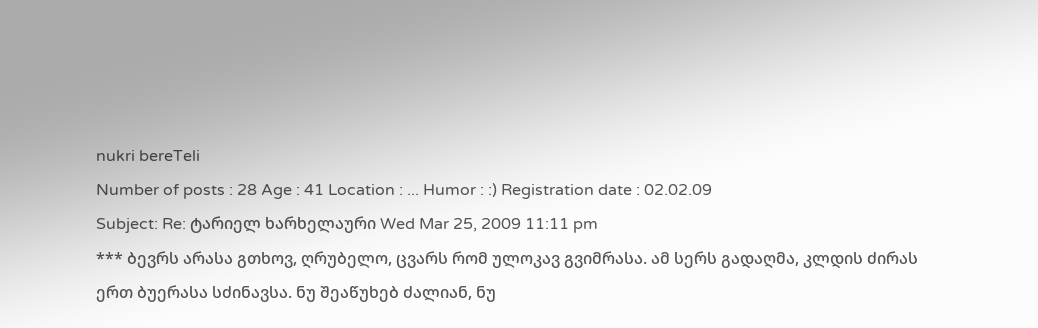nukri bereTeli
Number of posts : 28 Age : 41 Location : ... Humor : :) Registration date : 02.02.09
Subject: Re: ტარიელ ხარხელაური Wed Mar 25, 2009 11:11 pm
*** ბევრს არასა გთხოვ, ღრუბელო, ცვარს რომ ულოკავ გვიმრასა. ამ სერს გადაღმა, კლდის ძირას ერთ ბუერასა სძინავსა. ნუ შეაწუხებ ძალიან, ნუ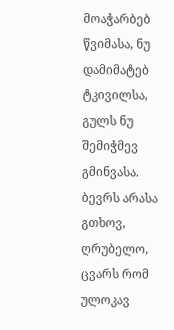მოაჭარბებ წვიმასა, ნუ დამიმატებ ტკივილსა, გულს ნუ შემიჭმევ გმინვასა. ბევრს არასა გთხოვ, ღრუბელო, ცვარს რომ ულოკავ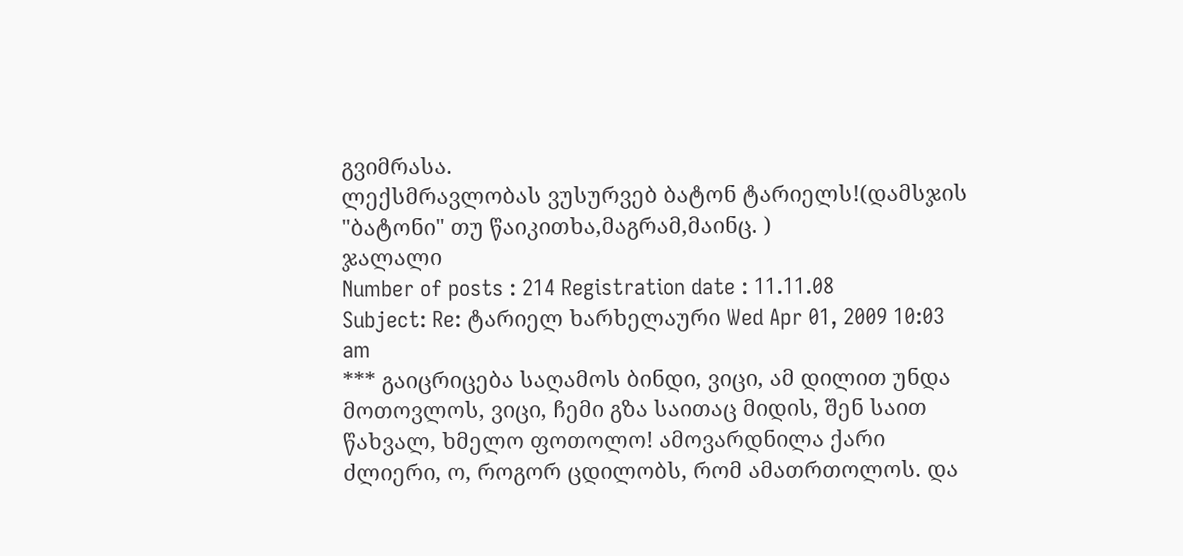გვიმრასა.
ლექსმრავლობას ვუსურვებ ბატონ ტარიელს!(დამსჯის "ბატონი" თუ წაიკითხა,მაგრამ,მაინც. )
ჯალალი
Number of posts : 214 Registration date : 11.11.08
Subject: Re: ტარიელ ხარხელაური Wed Apr 01, 2009 10:03 am
*** გაიცრიცება საღამოს ბინდი, ვიცი, ამ დილით უნდა მოთოვლოს, ვიცი, ჩემი გზა საითაც მიდის, შენ საით წახვალ, ხმელო ფოთოლო! ამოვარდნილა ქარი ძლიერი, ო, როგორ ცდილობს, რომ ამათრთოლოს. და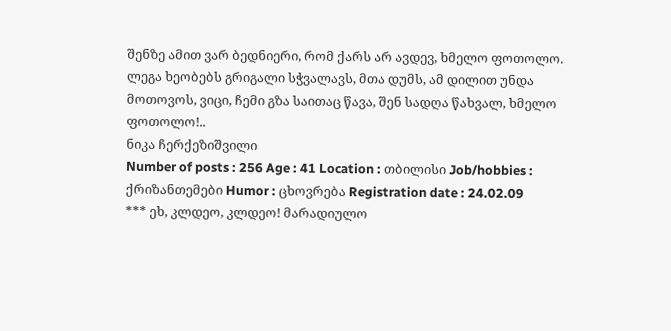შენზე ამით ვარ ბედნიერი, რომ ქარს არ ავდევ, ხმელო ფოთოლო. ლეგა ხეობებს გრიგალი სჭვალავს, მთა დუმს, ამ დილით უნდა მოთოვოს, ვიცი, ჩემი გზა საითაც წავა, შენ სადღა წახვალ, ხმელო ფოთოლო!..
ნიკა ჩერქეზიშვილი
Number of posts : 256 Age : 41 Location : თბილისი Job/hobbies : ქრიზანთემები Humor : ცხოვრება Registration date : 24.02.09
*** ეხ, კლდეო, კლდეო! მარადიულო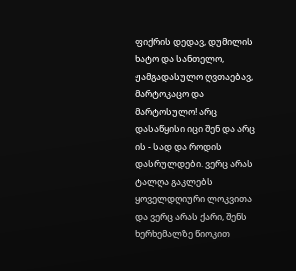ფიქრის დედავ, დუმილის ხატო და სანთელო, ჟამგადასულო ღვთაებავ, მარტოკაცო და მარტოსულო! არც დასაწყისი იცი შენ და არც ის - სად და როდის დასრულდები. ვერც არას ტალღა გაკლებს ყოველდღიური ლოკვითა და ვერც არას ქარი, შენს ხერხემალზე წიოკით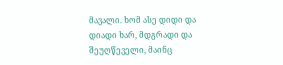მავალი. ხომ ასე დიდი და დიადი ხარ, მდგრადი და შეუღწეველი, მაინც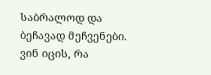საბრალოდ და ბეჩავად მეჩვენები. ვინ იცის, რა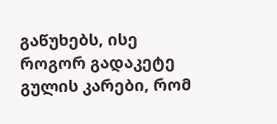გაწუხებს, ისე როგორ გადაკეტე გულის კარები, რომ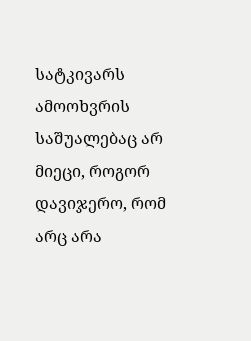სატკივარს ამოოხვრის საშუალებაც არ მიეცი, როგორ დავიჯერო, რომ არც არა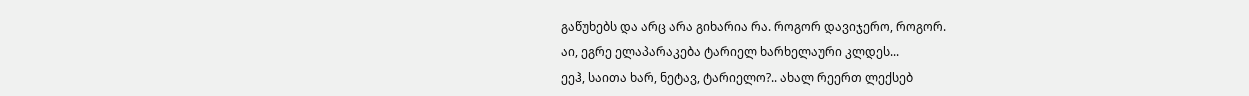გაწუხებს და არც არა გიხარია რა. როგორ დავიჯერო, როგორ.
აი, ეგრე ელაპარაკება ტარიელ ხარხელაური კლდეს...
ეეჰ, საითა ხარ, ნეტავ, ტარიელო?.. ახალ რეერთ ლექსებ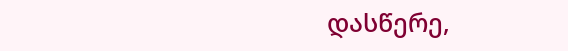დასწერე,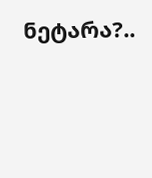ნეტარა?..